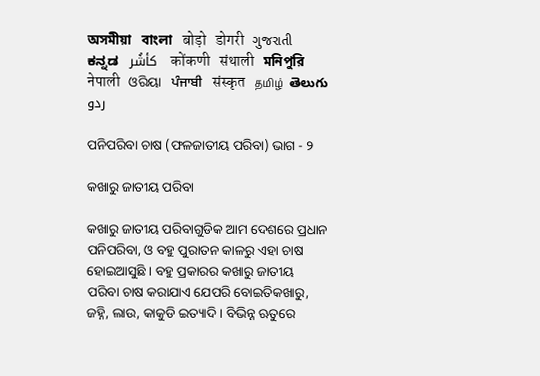অসমীয়া   বাংলা   बोड़ो   डोगरी   ગુજરાતી   ಕನ್ನಡ   كأشُر   कोंकणी   संथाली   মনিপুরি   नेपाली   ଓରିୟା   ਪੰਜਾਬੀ   संस्कृत   தமிழ்  తెలుగు   ردو

ପନିପରିବା ଚାଷ (ଫଳଜାତୀୟ ପରିବା) ଭାଗ - ୨

କଖାରୁ ଜାତୀୟ ପରିବା

କଖାରୁ ଜାତୀୟ ପରିବାଗୁଡିକ ଆମ ଦେଶରେ ପ୍ରଧାନ ପନିପରିବା, ଓ ବହୁ ପୁରାତନ କାଳରୁ ଏହା ଚାଷ ହୋଇଆସୁଛି । ବହୁ ପ୍ରକାରର କଖାରୁ ଜାତୀୟ ପରିବା ଚାଷ କରାଯାଏ ଯେପରି ବୋଇତିକଖାରୁ, ଜହ୍ନି, ଲାଉ, କାକୁଡି ଇତ୍ୟାଦି । ବିଭିନ୍ନ ଋତୁରେ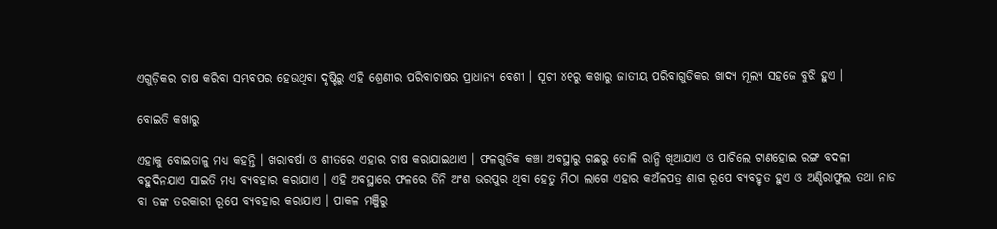ଏଗୁଡ଼ିକର ଚାଷ କରିବା ସମ୍ଭବପର ହେଉଥିବା ଦୃଷ୍ଟିରୁ ଏହି ଶ୍ରେଣୀର ପରିବାଚାଷର ପ୍ରାଧାନ୍ୟ ବେଶୀ । ସୂଚୀ ୪୧ରୁ କଖାରୁ ଜାତୀୟ ପରିବାଗୁଡିକର ଖାଦ୍ୟ ମୂଲ୍ୟ ସହଜେ ବୁଝି ହୁଏ ।

ବୋଇତି କଖାରୁ

ଏହାକୁ ବୋଇତାଳୁ ମଧ୍ୟ କହନ୍ତି । ଖରାବର୍ଷା ଓ ଶୀତରେ ଏହାର ଚାଷ କରାଯାଇଥାଏ । ଫଳଗୁଡିକ କଞ୍ଚା ଅବସ୍ଥାରୁ ଗଛରୁ ତୋଳି ରାନ୍ଧି ଖିଆଯାଏ ଓ ପାଚିଲେ ଟାଣହୋଇ ରଙ୍ଗ ବଦଳୀ ବହୁଦିନଯାଏ ସାଇତି ମଧ୍ୟ ବ୍ୟବହାର କରାଯାଏ । ଏହି ଅବସ୍ଥାରେ ଫଳରେ ତିନି ଅଂଶ ଭରପୁର ଥିବା ହେତୁ ମିଠା ଲାଗେ ଏହାର କଅଁଳପତ୍ର ଶାଗ ରୂପେ ବ୍ୟବହୃତ ହୁଏ ଓ ଅଣ୍ଡିରାଫୁଲ ତଥା ନାଡ ବା ଡଙ୍କ ତରକାରୀ ରୂପେ ବ୍ୟବହାର କରାଯାଏ । ପାକଳ ମଞ୍ଜିରୁ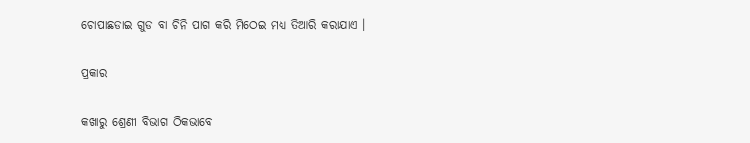ଚୋପାଛଡାଇ ଗୁଡ ବା ଚିନି ପାଗ କରି ମିଠେଇ ମଧ୍ୟ ତିଆରି କରାଯାଏ ।

ପ୍ରକାର

କଖାରୁ ଶ୍ରେଣୀ ବିଭାଗ ଠିକଭାବେ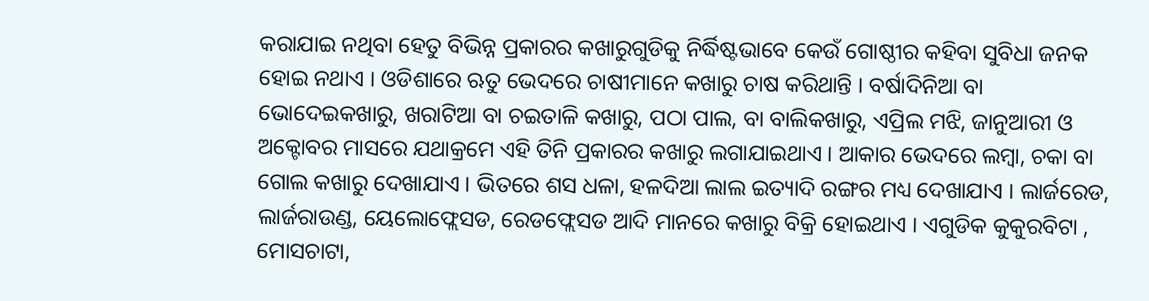କରାଯାଇ ନଥିବା ହେତୁ ବିଭିନ୍ନ ପ୍ରକାରର କଖାରୁଗୁଡିକୁ ନିର୍ଦ୍ଧିଷ୍ଟଭାବେ କେଉଁ ଗୋଷ୍ଠୀର କହିବା ସୁବିଧା ଜନକ ହୋଇ ନଥାଏ । ଓଡିଶାରେ ଋତୁ ଭେଦରେ ଚାଷୀମାନେ କଖାରୁ ଚାଷ କରିଥାନ୍ତି । ବର୍ଷାଦିନିଆ ବା ଭୋଦେଇକଖାରୁ, ଖରାଟିଆ ବା ଚଇତାଳି କଖାରୁ, ପଠା ପାଲ, ବା ବାଲିକଖାରୁ, ଏପ୍ରିଲ ମଝି, ଜାନୁଆରୀ ଓ ଅକ୍ଟୋବର ମାସରେ ଯଥାକ୍ରମେ ଏହି ତିନି ପ୍ରକାରର କଖାରୁ ଲଗାଯାଇଥାଏ । ଆକାର ଭେଦରେ ଲମ୍ବା, ଚକା ବା ଗୋଲ କଖାରୁ ଦେଖାଯାଏ । ଭିତରେ ଶସ ଧଳା, ହଳଦିଆ ଲାଲ ଇତ୍ୟାଦି ରଙ୍ଗର ମଧ୍ୟ ଦେଖାଯାଏ । ଲାର୍ଜରେଡ, ଲାର୍ଜରାଉଣ୍ଡ, ୟେଲୋଫ୍ଲେସଡ, ରେଡଫ୍ଲେସଡ ଆଦି ମାନରେ କଖାରୁ ବିକ୍ରି ହୋଇଥାଏ । ଏଗୁଡିକ କୁକୁରବିଟା , ମୋସଚାଟା,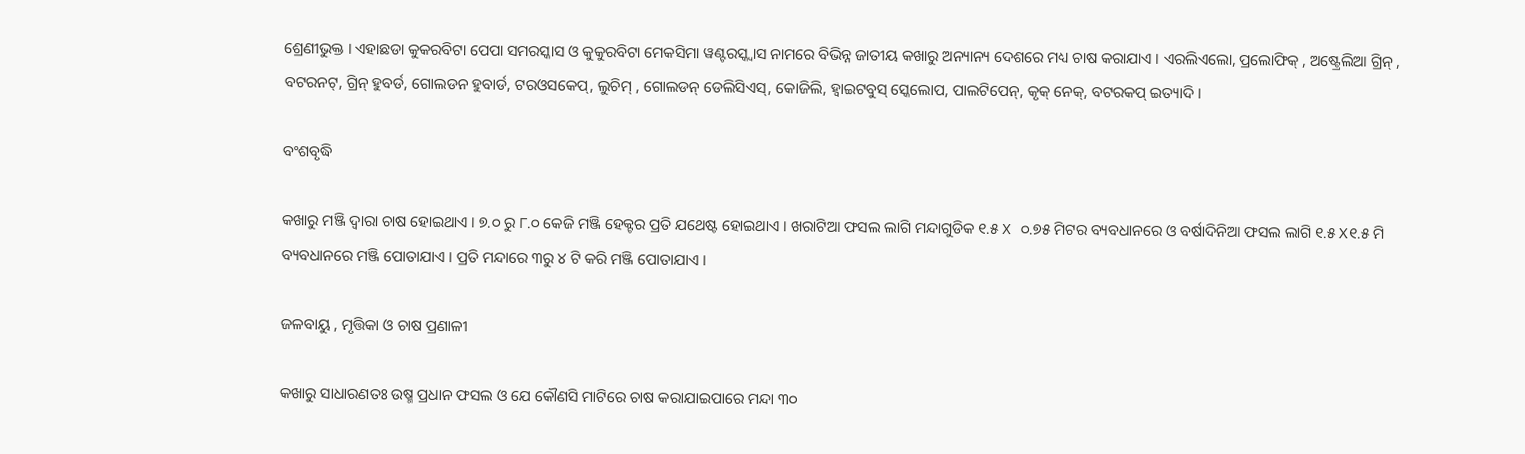ଶ୍ରେଣୀଭୁକ୍ତ । ଏହାଛଡା କୁକରବିଟା ପେପା ସମରସ୍କାସ ଓ କୁକୁରବିଟା ମେକସିମା ୱଣ୍ଟରସ୍କ୍ବାସ ନାମରେ ବିଭିନ୍ନ ଜାତୀୟ କଖାରୁ ଅନ୍ୟାନ୍ୟ ଦେଶରେ ମଧ୍ୟ ଚାଷ କରାଯାଏ । ଏରଲିଏଲୋ, ପ୍ରଲୋଫିକ୍ , ଅଷ୍ଟ୍ରେଲିଆ ଗ୍ରିନ୍ , ବଟରନଟ୍, ଗ୍ରିନ୍ ହୁବର୍ଡ, ଗୋଲଡନ ହୁବାର୍ଡ, ଟରଓସକେପ୍, ଲୁଚିମ୍ , ଗୋଲଡନ୍ ଡେଲିସିଏସ୍, କୋଜିଲି, ହ୍ଵାଇଟବୁସ୍ ସ୍କେଲୋପ, ପାଲଟିପେନ୍, କୃକ୍ ନେକ୍, ବଟରକପ୍ ଇତ୍ୟାଦି ।

ବଂଶବୃଦ୍ଧି

କଖାରୁ ମଞ୍ଜି ଦ୍ଵାରା ଚାଷ ହୋଇଥାଏ । ୭.୦ ରୁ ୮.୦ କେଜି ମଞ୍ଜି ହେକ୍ଟର ପ୍ରତି ଯଥେଷ୍ଟ ହୋଇଥାଏ । ଖରାଟିଆ ଫସଲ ଲାଗି ମନ୍ଦାଗୁଡିକ ୧.୫ X ୦.୭୫ ମିଟର ବ୍ୟବଧାନରେ ଓ ବର୍ଷାଦିନିଆ ଫସଲ ଲାଗି ୧.୫ X୧.୫ ମି ବ୍ୟବଧାନରେ ମଞ୍ଜି ପୋତାଯାଏ । ପ୍ରତି ମନ୍ଦାରେ ୩ରୁ ୪ ଟି କରି ମଞ୍ଜି ପୋତାଯାଏ ।

ଜଳବାୟୁ , ମୃତ୍ତିକା ଓ ଚାଷ ପ୍ରଣାଳୀ

କଖାରୁ ସାଧାରଣତଃ ଉଷ୍ମ ପ୍ରଧାନ ଫସଲ ଓ ଯେ କୌଣସି ମାଟିରେ ଚାଷ କରାଯାଇପାରେ ମନ୍ଦା ୩୦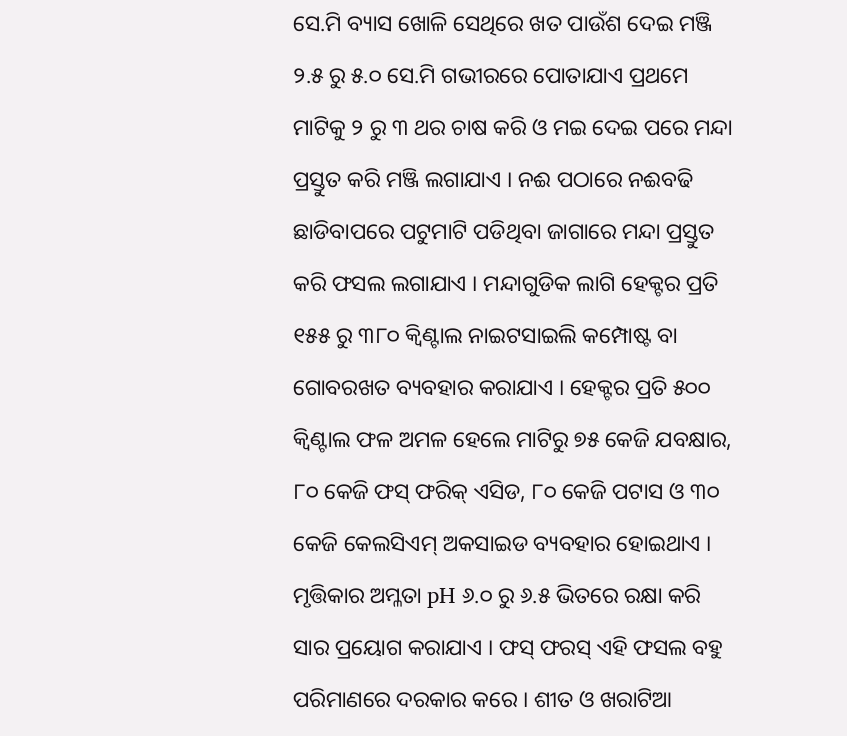ସେ.ମି ବ୍ୟାସ ଖୋଳି ସେଥିରେ ଖତ ପାଉଁଶ ଦେଇ ମଞ୍ଜି ୨.୫ ରୁ ୫.୦ ସେ.ମି ଗଭୀରରେ ପୋତାଯାଏ ପ୍ରଥମେ ମାଟିକୁ ୨ ରୁ ୩ ଥର ଚାଷ କରି ଓ ମଇ ଦେଇ ପରେ ମନ୍ଦା ପ୍ରସ୍ତୁତ କରି ମଞ୍ଜି ଲଗାଯାଏ । ନଈ ପଠାରେ ନଈବଢି ଛାଡିବାପରେ ପଟୁମାଟି ପଡିଥିବା ଜାଗାରେ ମନ୍ଦା ପ୍ରସ୍ତୁତ କରି ଫସଲ ଲଗାଯାଏ । ମନ୍ଦାଗୁଡିକ ଲାଗି ହେକ୍ଟର ପ୍ରତି ୧୫୫ ରୁ ୩୮୦ କ୍ଵିଣ୍ଟାଲ ନାଇଟସାଇଲି କମ୍ପୋଷ୍ଟ ବା ଗୋବରଖତ ବ୍ୟବହାର କରାଯାଏ । ହେକ୍ଟର ପ୍ରତି ୫୦୦ କ୍ଵିଣ୍ଟାଲ ଫଳ ଅମଳ ହେଲେ ମାଟିରୁ ୭୫ କେଜି ଯବକ୍ଷାର, ୮୦ କେଜି ଫସ୍ ଫରିକ୍ ଏସିଡ, ୮୦ କେଜି ପଟାସ ଓ ୩୦ କେଜି କେଲସିଏମ୍ ଅକସାଇଡ ବ୍ୟବହାର ହୋଇଥାଏ । ମୃତ୍ତିକାର ଅମ୍ଳତା pH ୬.୦ ରୁ ୬.୫ ଭିତରେ ରକ୍ଷା କରି ସାର ପ୍ରୟୋଗ କରାଯାଏ । ଫସ୍ ଫରସ୍ ଏହି ଫସଲ ବହୁ ପରିମାଣରେ ଦରକାର କରେ । ଶୀତ ଓ ଖରାଟିଆ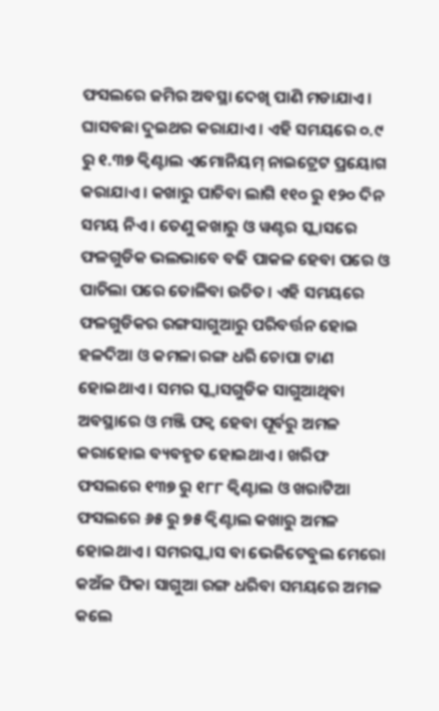ଫସଲରେ ଜମିର ଅବସ୍ଥା ଦେଖି ପାଣି ମଡାଯାଏ । ଘାସବଛା ଦୁଇଥର କରାଯାଏ । ଏହି ସମୟରେ ୦.୯ ରୁ ୧.୩୭ କ୍ଵିଣ୍ଟାଲ ଏମୋନିୟମ୍ ନାଇଟ୍ରେଟ ପ୍ରୟୋଗ କରାଯାଏ । କଖାରୁ ପାଚିବା ଲାଗି ୧୧୦ ରୁ ୧୨୦ ଦିନ ସମୟ ନିଏ । ତେଣୁ କଖାରୁ ଓ ୱଣ୍ଟର ସ୍କ୍ବାସରେ ଫଳଗୁଡିକ ଭଲଭାବେ ବଢି ପାକଳ ହେବା ପରେ ଓ ପାଚିଲା ପରେ ତୋଳିବା ଉଚିତ। ଏହି ସମୟରେ ଫଳଗୁଡିକର ରଙ୍ଗସାଗୁଆରୁ ପରିବର୍ତ୍ତନ ହୋଇ ହଳଦିଆ ଓ କମଳା ରଙ୍ଗ ଧରି ଚୋପା ଟାଣ ହୋଇଥାଏ । ସମର ସ୍କ୍ବାସଗୁଡିକ ସାଗୁଆଥିବା ଅବସ୍ଥାରେ ଓ ମଞ୍ଜି ପକ୍ଵ ହେବା ପୂର୍ବରୁ ଅମଳ କରାହୋଇ ବ୍ୟବହୃତ ହୋଇଥାଏ । ଖରିଫ ଫସଲରେ ୧୩୭ ରୁ ୧୮୮ କ୍ଵିଣ୍ଟାଲ ଓ ଖରାଟିଆ ଫସଲରେ ୬୫ ରୁ ୭୫ କ୍ଵିଣ୍ଟାଲ କଖାରୁ ଅମଳ ହୋଇଥାଏ । ସମରସ୍କ୍ୱାସ ବା ଭେଜିଟେବୁଲ ମେରୋ କଅଁଳ ଫିକା ସାଗୁଆ ରଙ୍ଗ ଧରିବା ସମୟରେ ଅମଳ କଲେ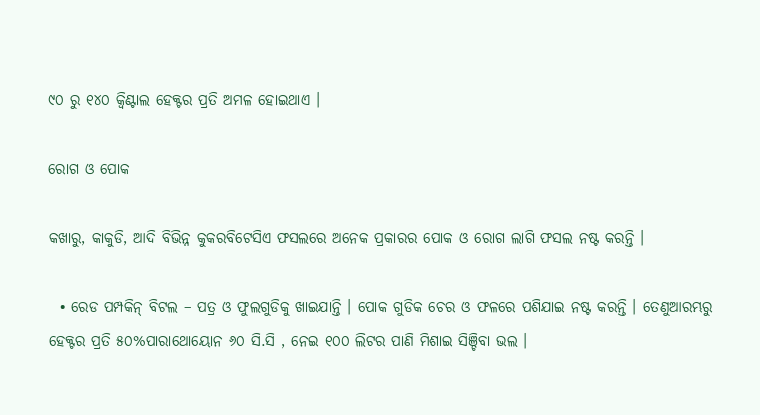୯୦ ରୁ ୧୪୦ କ୍ଵିଣ୍ଟାଲ ହେକ୍ଟର ପ୍ରତି ଅମଳ ହୋଇଥାଏ ।

ରୋଗ ଓ ପୋକ

କଖାରୁ, କାକୁଡି, ଆଦି ବିଭିନ୍ନ କୁକରବିଟେସିଏ ଫସଲରେ ଅନେକ ପ୍ରକାରର ପୋକ ଓ ରୋଗ ଲାଗି ଫସଲ ନଷ୍ଟ କରନ୍ତି ।

  • ରେଡ ପମ୍ପକିନ୍ ବିଟଲ – ପତ୍ର ଓ ଫୁଲଗୁଡିକୁ ଖାଇଯାନ୍ତି । ପୋକ ଗୁଡିକ ଚେର ଓ ଫଳରେ ପଶିଯାଇ ନଷ୍ଟ କରନ୍ତି । ତେଣୁଆରମ୍ଭରୁ ହେକ୍ଟର ପ୍ରତି ୫୦%ପାରାଥୋୟୋନ ୬୦ ସି.ସି , ନେଇ ୧୦୦ ଲିଟର ପାଣି ମିଶାଇ ସିଞ୍ଚିବା ଭଲ ।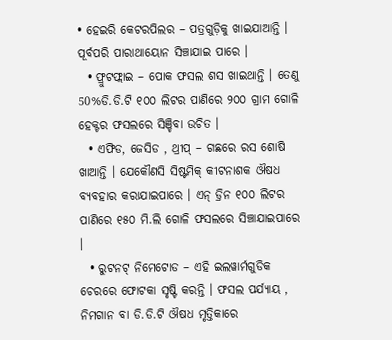• ହେଇରି କେଟରପିଲର – ପତ୍ରଗୁଡ଼ିକୁ ଖାଇଯାଆନ୍ତି । ପୂର୍ବପରି ପାରାଥାୟୋନ ସିଞ୍ଚାଯାଇ ପାରେ ।
  • ଫ୍ରୁଟଫ୍ଲାଇ – ପୋକ ଫସଲ ଶସ ଖାଇଥାନ୍ତି । ତେଣୁ 50%ଡି.ଡି.ଟି ୧୦୦ ଲିଟର ପାଣିରେ ୨୦୦ ଗ୍ରାମ ଗୋଳି ହେକ୍ଟର ଫସଲରେ ସିଞ୍ଚିବା ଉଚିତ ।
  • ଏଫିଡ, ଜେସିଡ , ଥ୍ରୀପ୍ – ଗଛରେ ରସ ଶୋଷି ଖାଆନ୍ତି । ଯେକୌଣସି ସିଷ୍ଟମିକ୍ କୀଟନାଶକ ଔଷଧ ବ୍ୟବହାର କରାଯାଇପାରେ । ଏନ୍ ଡ୍ରିନ ୧୦୦ ଲିଟର ପାଣିରେ ୧୫୦ ମି.ଲି ଗୋଳି ଫସଲରେ ସିଞ୍ଚାଯାଇପାରେ ।
  • ରୁଟନଟ୍ ନିମେଟୋଡ – ଏହି ଇଲୱାର୍ମଗୁଡିକ ଚେରରେ ଫୋଟକା ସୃଷ୍ଟି କରନ୍ତି । ଫସଲ ପର୍ଯ୍ୟାୟ , ନିମଗାନ ବା ଡି.ଡି.ଟି ଔଷଧ ମୃତ୍ତିକାରେ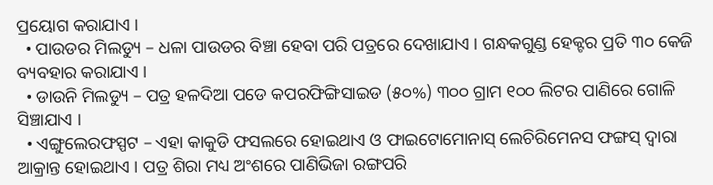ପ୍ରୟୋଗ କରାଯାଏ ।
  • ପାଉଡର ମିଲଡ୍ୟୁ – ଧଳା ପାଉଡର ବିଞ୍ଚା ହେବା ପରି ପତ୍ରରେ ଦେଖାଯାଏ । ଗନ୍ଧକଗୁଣ୍ଡ ହେକ୍ଟର ପ୍ରତି ୩୦ କେଜି ବ୍ୟବହାର କରାଯାଏ ।
  • ଡାଉନି ମିଲଡ୍ୟୁ – ପତ୍ର ହଳଦିଆ ପଡେ କପରଫିଙ୍ଗିସାଇଡ (୫୦%) ୩୦୦ ଗ୍ରାମ ୧୦୦ ଲିଟର ପାଣିରେ ଗୋଳି ସିଞ୍ଚାଯାଏ ।
  • ଏଙ୍ଗୁଲେରଫସ୍ପଟ – ଏହା କାକୁଡି ଫସଲରେ ହୋଇଥାଏ ଓ ଫାଇଟୋମୋନାସ୍ ଲେଚିରିମେନସ ଫଙ୍ଗସ୍ ଦ୍ଵାରା ଆକ୍ରାନ୍ତ ହୋଇଥାଏ । ପତ୍ର ଶିରା ମଧ୍ୟ ଅଂଶରେ ପାଣିଭିଜା ରଙ୍ଗପରି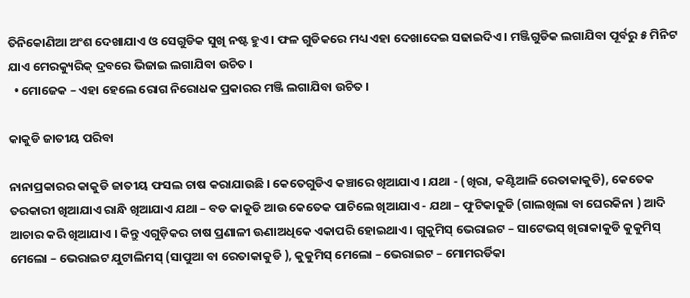ତିନିକୋଣିଆ ଅଂଶ ଦେଖାଯାଏ ଓ ସେଗୁଡିକ ସୁଖି ନଷ୍ଟ ହୁଏ । ଫଳ ଗୁଡିକରେ ମଧ୍ୟ ଏହା ଦେଖାଦେଇ ସଢାଇଦିଏ । ମଞ୍ଜିଗୁଡିକ ଲଗାଯିବା ପୂର୍ବରୁ ୫ ମିନିଟ ଯାଏ ମେରକ୍ୟୁରିକ୍ ଦ୍ରବରେ ଭିଜାଇ ଲଗାଯିବା ଉଚିତ ।
  • ମୋଜେକ – ଏହା ହେଲେ ରୋଗ ନିରୋଧକ ପ୍ରକାରର ମଞ୍ଜି ଲଗାଯିବା ଉଚିତ ।

କାକୁଡି ଜାତୀୟ ପରିବା

ନାନାପ୍ରକାରର କାକୁଡି ଜାତୀୟ ଫସଲ ଚାଷ କରାଯାଉଛି । କେତେଗୁଡିଏ କଞ୍ଚାରେ ଖିଆଯାଏ । ଯଥା - (ଖିରା, କଣ୍ଟିଆଳି ରେତାକାକୁଡି), କେତେକ ତରକାରୀ ଖିଆଯାଏ ରାନ୍ଧି ଖିଆଯାଏ ଯଥା – ବଡ କାକୁଡି ଆଉ କେତେକ ପାଚିଲେ ଖିଆଯାଏ - ଯଥା – ଫୁଟିକାକୁଡି (ଗାଲଖିଲା ବା ଘେରକିନା ) ଆଦି ଆଚାର କରି ଖିଆଯାଏ । କିନ୍ତୁ ଏଗୁଡ଼ିକର ଚାଷ ପ୍ରଣାଳୀ ଊଣାଅଧିକେ ଏକାପରି ହୋଇଥାଏ । ଗୁକୁମିସ୍ ଭେରାଇଟ – ସାଟେଭସ୍ ଖିରାକାକୁଡି କୁକୁମିସ୍ ମେଲୋ – ଭେରାଇଟ ଯୁଟାଲିମସ୍ (ସାପୁଆ ବା ରେତାକାକୁଡି ), କୁକୁମିସ୍ ମେଲୋ – ଭେରାଇଟ – ମୋମରର୍ଡିକା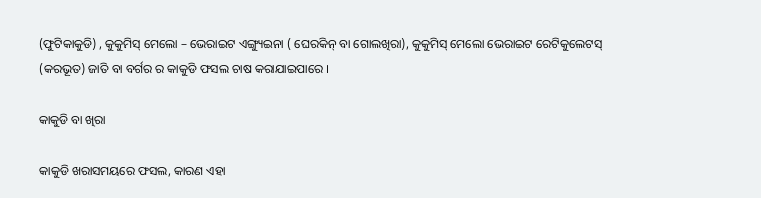(ଫୁଟିକାକୁଡି) , କୁକୁମିସ୍ ମେଲୋ – ଭେରାଇଟ ଏଙ୍ଗ୍ୟୁଇନା ( ଘେରକିନ୍ ବା ଗୋଲଖିରା), କୁକୁମିସ୍ ମେଲୋ ଭେରାଇଟ ରେଟିକୁଲେଟସ୍ (କରଭୂତ) ଜାତି ବା ବର୍ଗର ର କାକୁଡି ଫସଲ ଚାଷ କରାଯାଇପାରେ ।

କାକୁଡି ବା ଖିରା

କାକୁଡି ଖରାସମୟରେ ଫସଲ, କାରଣ ଏହା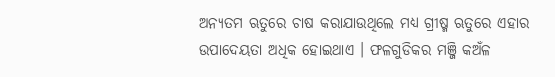ଅନ୍ୟତମ ଋତୁରେ ଚାଷ କରାଯାଉଥିଲେ ମଧ୍ୟ ଗ୍ରୀଷ୍ମ ଋତୁରେ ଏହାର ଉପାଦେୟତା ଅଧିକ ହୋଇଥାଏ । ଫଳଗୁଡିକର ମଞ୍ଜି କଅଁଳ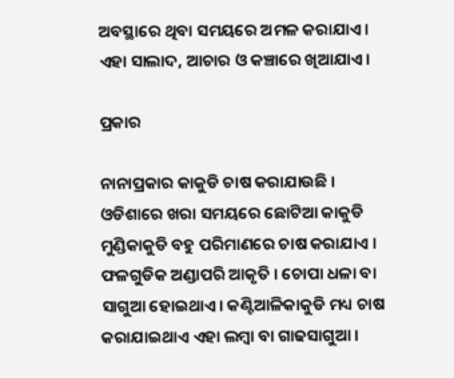ଅବସ୍ଥାରେ ଥିବା ସମୟରେ ଅମଳ କରାଯାଏ । ଏହା ସାଲାଦ, ଆଚାର ଓ କଞ୍ଚାରେ ଖିଆଯାଏ।

ପ୍ରକାର

ନାନାପ୍ରକାର କାକୁଡି ଚାଷ କରାଯାଉଛି । ଓଡିଶାରେ ଖରା ସମୟରେ ଛୋଟିଆ କାକୁଡି ମୁଣ୍ଡିକାକୁଡି ବହୁ ପରିମାଣରେ ଚାଷ କରାଯାଏ । ଫଳଗୁଡିକ ଅଣ୍ଡାପରି ଆକୃତି । ଚୋପା ଧଳା ବା ସାଗୁଆ ହୋଇଥାଏ। କଣ୍ଟିଆଳିକାକୁଡି ମଧ୍ୟ ଚାଷ କରାଯାଇଥାଏ ଏହା ଲମ୍ବା ବା ଗାଢସାଗୁଆ ।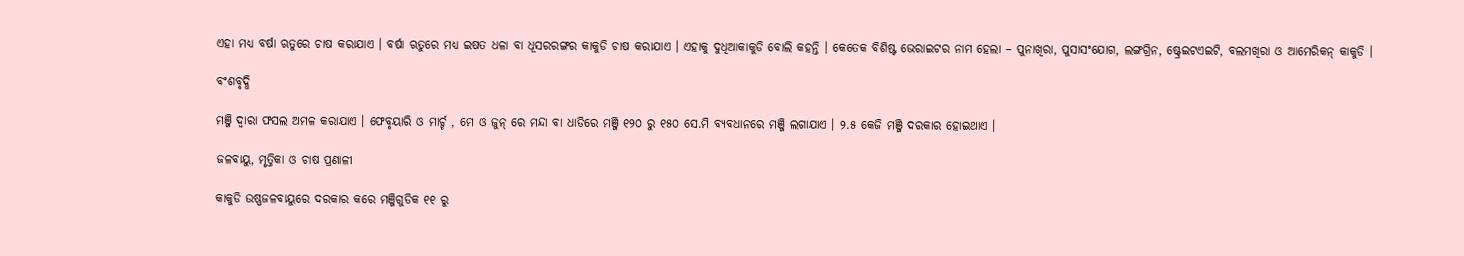ଏହା ମଧ୍ୟ ବର୍ଷା ଋତୁରେ ଚାଷ କରାଯାଏ । ବର୍ଷା ଋତୁରେ ମଧ୍ୟ ଇଷତ ଧଳା ବା ଧୂସରରଙ୍ଗର କାକୁଡି ଚାଷ କରାଯାଏ । ଏହାକୁ ଦୁଧିଆକାକୁଡି ବୋଲି କହନ୍ତି । କେତେକ ବିଶିଷ୍ଟ ଭେରାଇଟର ନାମ ହେଲା – ପୁନାଖିରା, ପୁସାସଂଯୋଗ, ଲଙ୍ଗଗ୍ରିନ, ଷ୍ଟ୍ରେଇଟଏଇଟି, ବଲମଖିରା ଓ ଆମେରିକନ୍ କାକୁଡି ।

ବଂଶବୃଦ୍ଧି

ମଞ୍ଜି ଦ୍ଵାରା ଫସଲ ଅମଳ କରାଯାଏ । ଫେବୃୟାରି ଓ ମାର୍ଚ୍ଚ , ମେ ଓ ଜୁନ୍ ରେ ମନ୍ଦା ବା ଧାଡିରେ ମଞ୍ଜି ୧୨୦ ରୁ ୧୫୦ ସେ.ମି ବ୍ୟବଧାନରେ ମଞ୍ଜି ଲଗାଯାଏ । ୨.୫ କେଜି ମଞ୍ଜି ଦରକାର ହୋଇଥାଏ ।

ଜଳବାୟୁ, ମୃତ୍ତିକା ଓ ଚାଷ ପ୍ରଣାଳୀ

କାକୁଡି ଉଷ୍ଣଜଳବାୟୁରେ ଦରକାର କରେ ମଞ୍ଜିଗୁଡିକ ୧୧ ରୁ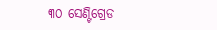୩୦ ସେଣ୍ଟିଗ୍ରେଡ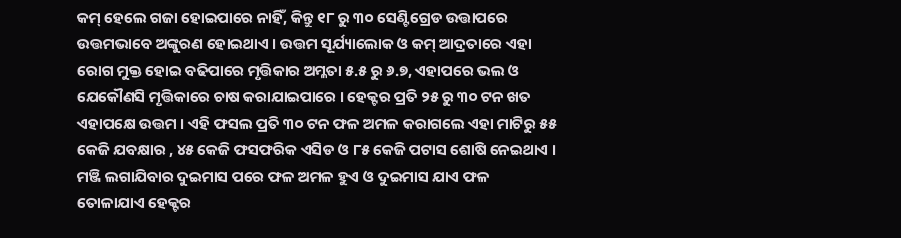କମ୍ ହେଲେ ଗଜା ହୋଇପାରେ ନାହିଁ, କିନ୍ତୁ ୧୮ ରୁ ୩୦ ସେଣ୍ଟିଗ୍ରେଡ ଉତ୍ତାପରେ ଉତ୍ତମଭାବେ ଅଙ୍କୁରଣ ହୋଇଥାଏ । ଉତ୍ତମ ସୂର୍ଯ୍ୟାଲୋକ ଓ କମ୍ ଆଦ୍ରତାରେ ଏହା ରୋଗ ମୁକ୍ତ ହୋଇ ବଢିପାରେ ମୃତ୍ତିକାର ଅମ୍ଳତା ୫.୫ ରୁ ୬.୭, ଏହାପରେ ଭଲ ଓ ଯେକୌଣସି ମୃତ୍ତିକାରେ ଚାଷ କରାଯାଇପାରେ । ହେକ୍ଟର ପ୍ରତି ୨୫ ରୁ ୩୦ ଟନ ଖତ ଏହାପକ୍ଷେ ଉତ୍ତମ । ଏହି ଫସଲ ପ୍ରତି ୩୦ ଟନ ଫଳ ଅମଳ କରାଗଲେ ଏହା ମାଟିରୁ ୫୫ କେଜି ଯବକ୍ଷାର , ୪୫ କେଜି ଫସଫରିକ ଏସିଡ ଓ ୮୫ କେଜି ପଟାସ ଶୋଷି ନେଇଥାଏ । ମଞ୍ଜି ଲଗାଯିବାର ଦୁଇମାସ ପରେ ଫଳ ଅମଳ ହୁଏ ଓ ଦୁଇମାସ ଯାଏ ଫଳ ତୋଳାଯାଏ ହେକ୍ଟର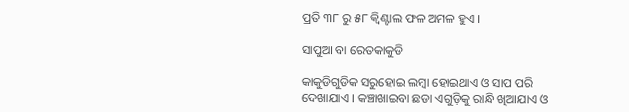ପ୍ରତି ୩୮ ରୁ ୫୮ କ୍ଵିଣ୍ଟାଲ ଫଳ ଅମଳ ହୁଏ ।

ସାପୁଆ ବା ରେତକାକୁଡି

କାକୁଡିଗୁଡିକ ସରୁହୋଇ ଲମ୍ବା ହୋଇଥାଏ ଓ ସାପ ପରି ଦେଖାଯାଏ । କଞ୍ଚାଖାଇବା ଛଡା ଏଗୁଡ଼ିକୁ ରାନ୍ଧି ଖିଆଯାଏ ଓ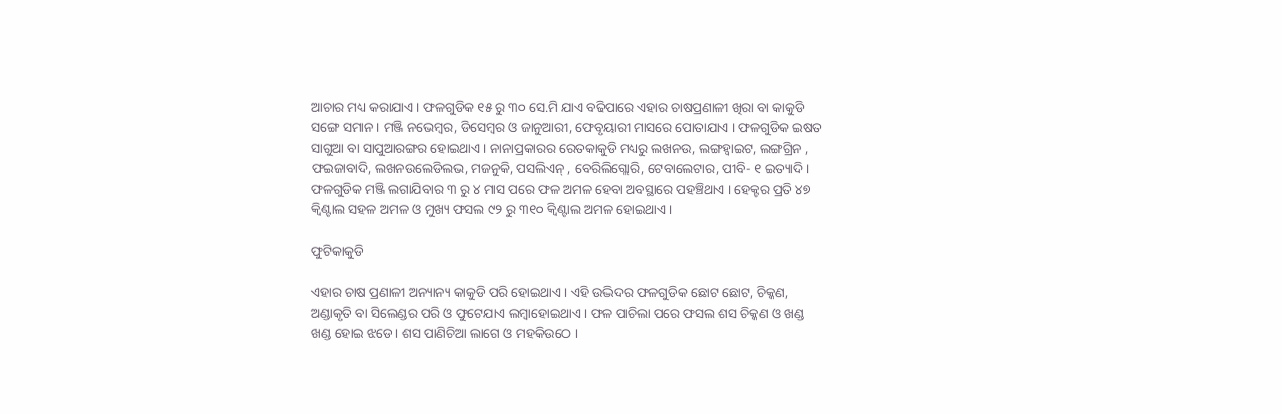ଆଚାର ମଧ୍ୟ କରାଯାଏ । ଫଳଗୁଡିକ ୧୫ ରୁ ୩୦ ସେ.ମି ଯାଏ ବଢିପାରେ ଏହାର ଚାଷପ୍ରଣାଳୀ ଖିରା ବା କାକୁଡି ସଙ୍ଗେ ସମାନ । ମଞ୍ଜି ନଭେମ୍ବର, ଡିସେମ୍ବର ଓ ଜାନୁଆରୀ, ଫେବୃୟାରୀ ମାସରେ ପୋତାଯାଏ । ଫଳଗୁଡିକ ଇଷତ ସାଗୁଆ ବା ସାପୁଆରଙ୍ଗର ହୋଇଥାଏ । ନାନାପ୍ରକାରର ରେତକାକୁଡି ମଧ୍ୟରୁ ଲଖନଉ, ଲଙ୍ଗହ୍ଵାଇଟ, ଲଙ୍ଗଗ୍ରିନ , ଫଇଜାବାଦି, ଲଖନଉଲେଡିଲଭ, ମଜନୁକି, ପସଲିଏନ୍ , ବେରିଲିଗ୍ଲୋରି, ଟେବାଲେଟାର, ପୀବି- ୧ ଇତ୍ୟାଦି । ଫଳଗୁଡିକ ମଞ୍ଜି ଲଗାଯିବାର ୩ ରୁ ୪ ମାସ ପରେ ଫଳ ଅମଳ ହେବା ଅବସ୍ଥାରେ ପହଞ୍ଚିଥାଏ । ହେକ୍ଟର ପ୍ରତି ୪୭ କ୍ଵିଣ୍ଟାଲ ସହଳ ଅମଳ ଓ ମୁଖ୍ୟ ଫସଲ ୯୨ ରୁ ୩୧୦ କ୍ଵିଣ୍ଟାଲ ଅମଳ ହୋଇଥାଏ ।

ଫୁଟିକାକୁଡି

ଏହାର ଚାଷ ପ୍ରଣାଳୀ ଅନ୍ୟାନ୍ୟ କାକୁଡି ପରି ହୋଇଥାଏ । ଏହି ଉଦ୍ଭିଦର ଫଳଗୁଡିକ ଛୋଟ ଛୋଟ, ଚିକ୍କଣ, ଅଣ୍ଡାକୃତି ବା ସିଲେଣ୍ଡର ପରି ଓ ଫୁଟେଯାଏ ଲମ୍ବାହୋଇଥାଏ । ଫଳ ପାଚିଲା ପରେ ଫସଲ ଶସ ଚିକ୍କଣ ଓ ଖଣ୍ଡ ଖଣ୍ଡ ହୋଇ ଝଡେ। ଶସ ପାଣିଚିଆ ଲାଗେ ଓ ମହକିଉଠେ ।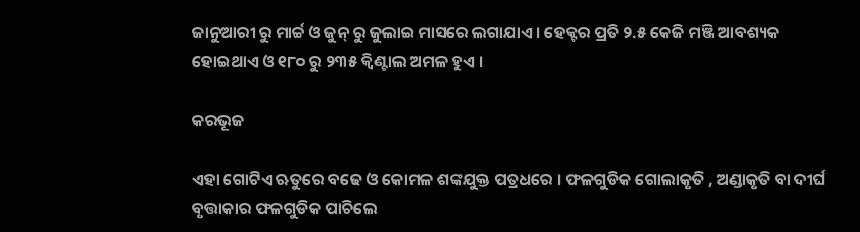ଜାନୁଆରୀ ରୁ ମାର୍ଚ୍ଚ ଓ ଜୁନ୍ ରୁ ଜୁଲାଇ ମାସରେ ଲଗାଯାଏ । ହେକ୍ଟର ପ୍ରତି ୨.୫ କେଜି ମଞ୍ଜି ଆବଶ୍ୟକ ହୋଇଥାଏ ଓ ୧୮୦ ରୁ ୨୩୫ କ୍ଵିଣ୍ଟାଲ ଅମଳ ହୁଏ ।

କରଭୂଜ

ଏହା ଗୋଟିଏ ଋତୁରେ ବଢେ ଓ କୋମଳ ଶଙ୍କଯୁକ୍ତ ପତ୍ରଧରେ । ଫଳଗୁଡିକ ଗୋଲାକୃତି , ଅଣ୍ଡାକୃତି ବା ଦୀର୍ଘ ବୃତ୍ତାକାର ଫଳଗୁଡିକ ପାଚିଲେ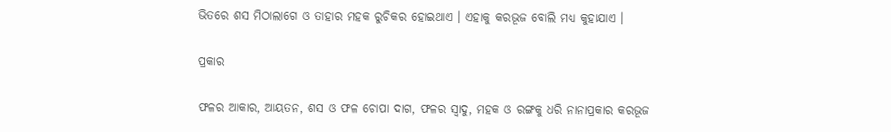ଭିତରେ ଶସ ମିଠାଲାଗେ ଓ ତାହାର ମହକ ରୁଚିକର ହୋଇଥାଏ । ଏହାକୁ କରଭୂଜ ବୋଲି ମଧ୍ୟ କୁହାଯାଏ ।

ପ୍ରକାର

ଫଳର ଆକାର, ଆୟତନ, ଶସ ଓ ଫଳ ଚୋପା ଦାଗ, ଫଳର ସ୍ଵାଦୁ, ମହକ ଓ ରଙ୍ଗକୁ ଧରି ନାନାପ୍ରକାର କରଭୂଜ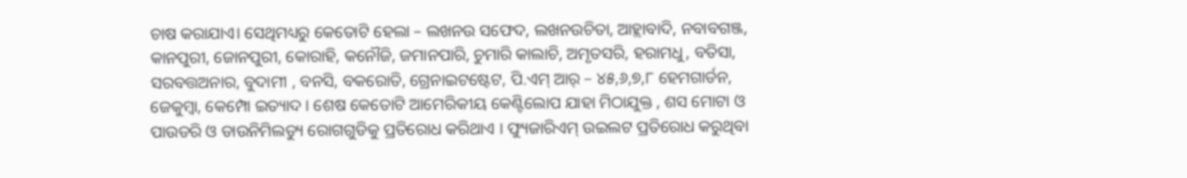ଚାଷ କରାଯାଏ। ସେଥିମଧ୍ୟରୁ କେତୋଟି ହେଲା – ଲଖନଉ ସଫେଦ, ଲଖନଉଚିତା, ଆହ୍ଲାବାଦି, ନବାବଗଞ୍ଜ, କାନପୁରୀ, ଜୋନପୁରୀ, କୋରାହି, କନୌଜି, ଜମାନପାରି, ଚୁମାରି କାଲାଚି, ଅମୃତସରି, ହରାମଧୁ, ବତିସା, ସରବତ୍ତଅନାର, ବୁଦାମୀ , ବନସି, ବକରୋତି, ଗ୍ରେନାଇଟଷ୍ଟେଟ, ପି.ଏମ୍ ଆର୍ – ୪୫,୬,୭,୮ ହେମଗାର୍ଡନ, ଜେକୁମ୍ବା, କେମ୍ପୋ ଇତ୍ୟାଦ । ଶେଷ କେତୋଟି ଆମେରିକୀୟ କେଣ୍ଟିଲୋପ ଯାହା ମିଠାଯୁକ୍ତ , ଶସ ମୋଟା ଓ ପାଉଡରି ଓ ଡାଉନିମିଲଡ୍ୟୁ ରୋଗଗୁଡିକୁ ପ୍ରତିରୋଧ କରିଥାଏ । ଫ୍ୟୁଜାରିଏମ୍ ଉଇଲଟ ପ୍ରତିରୋଧ କରୁଥିବା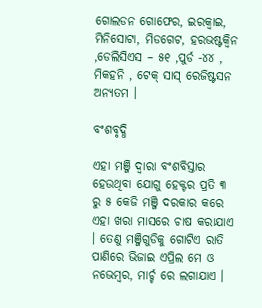ଗୋଲଡନ ଗୋଫେର, ଇରକ୍ଵାଇ, ମିନିସୋଟା, ମିଡଗେଟ, ହରଭଷ୍ଟକ୍ଵିନ ,ଡେଲିସିଏସ – ୫୧ ,ପୁର୍ଡ -୪୪ , ମିକହନି , ଟେକ୍ ସାସ୍ ରେଜିଷ୍ଟସନ ଅନ୍ୟତମ ।

ବଂଶବୃଦ୍ଧି

ଏହା ମଞ୍ଜି ଦ୍ଵାରା ବଂଶବିସ୍ତାର ହେଉଥିବା ଯୋଗୁ ହେକ୍ଟର ପ୍ରତି ୩ ରୁ ୫ କେଜି ମଞ୍ଜି ଦରକାର କରେ ଏହା ଖରା ମାସରେ ଚାଷ କରାଯାଏ । ତେଣୁ ମଞ୍ଜିଗୁଡିକୁ ଗୋଟିଏ ରାତି ପାଣିରେ ଭିଜାଇ ଏପ୍ରିଲ ମେ ଓ ନଭେମ୍ବର, ମାର୍ଚ୍ଚ ରେ ଲଗାଯାଏ ।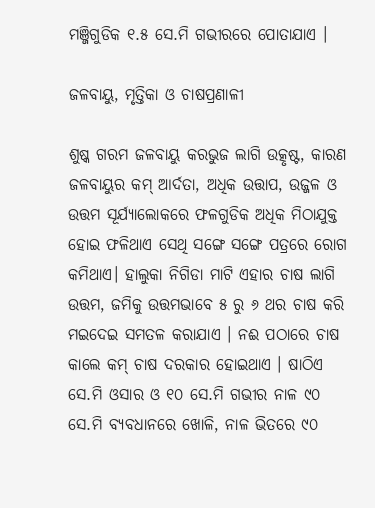ମଞ୍ଜିଗୁଡିକ ୧.୫ ସେ.ମି ଗଭୀରରେ ପୋତାଯାଏ ।

ଜଳବାୟୁ, ମୃତ୍ତିକା ଓ ଚାଷପ୍ରଣାଳୀ

ଶୁଷ୍କ ଗରମ ଜଳବାୟୁ କରଭୁଜ ଲାଗି ଉତ୍କୃଷ୍ଟ, କାରଣ ଜଳବାୟୁର କମ୍ ଆର୍ଦତା, ଅଧିକ ଉତ୍ତାପ, ଉଜ୍ଜଳ ଓ ଉତ୍ତମ ସୂର୍ଯ୍ୟାଲୋକରେ ଫଳଗୁଡିକ ଅଧିକ ମିଠାଯୁକ୍ତ ହୋଇ ଫଳିଥାଏ ସେଥି ସଙ୍ଗେ ସଙ୍ଗେ ପତ୍ରରେ ରୋଗ କମିଥାଏ। ହାଲୁକା ନିଗିଡା ମାଟି ଏହାର ଚାଷ ଲାଗି ଉତ୍ତମ, ଜମିକୁ ଉତ୍ତମଭାବେ ୫ ରୁ ୬ ଥର ଚାଷ କରି ମଇଦେଇ ସମତଳ କରାଯାଏ । ନଈ ପଠାରେ ଚାଷ କାଲେ କମ୍ ଚାଷ ଦରକାର ହୋଇଥାଏ । ଷାଠିଏ ସେ.ମି ଓସାର ଓ ୧୦ ସେ.ମି ଗଭୀର ନାଳ ୯୦ ସେ.ମି ବ୍ୟବଧାନରେ ଖୋଳି, ନାଳ ଭିତରେ ୯୦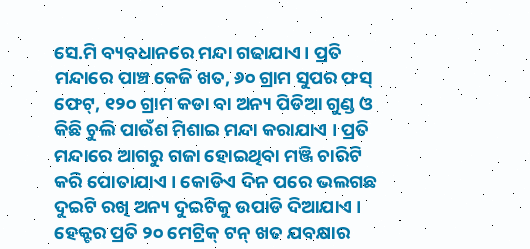ସେ.ମି ବ୍ୟବଧାନରେ ମନ୍ଦା ଗଢାଯାଏ। ପ୍ରତି ମନ୍ଦାରେ ପାଞ୍ଚ କେଜି ଖତ, ୬୦ ଗ୍ରାମ ସୁପର ଫସ୍ ଫେଟ୍, ୧୨୦ ଗ୍ରାମ କଡା ବା ଅନ୍ୟ ପିଡିଆ ଗୁଣ୍ଡ ଓ କିଛି ଚୁଲି ପାଉଁଶ ମିଶାଇ ମନ୍ଦା କରାଯାଏ । ପ୍ରତି ମନ୍ଦାରେ ଆଗରୁ ଗଜା ହୋଇଥିବା ମଞ୍ଜି ଚାରିଟି କରି ପୋତାଯାଏ । କୋଡିଏ ଦିନ ପରେ ଭଲଗଛ ଦୁଇଟି ରଖି ଅନ୍ୟ ଦୁଇଟିକୁ ଉପାଡି ଦିଆଯାଏ । ହେକ୍ଟର ପ୍ରତି ୨୦ ମେଟ୍ରିକ୍ ଟନ୍ ଖତ ଯବକ୍ଷାର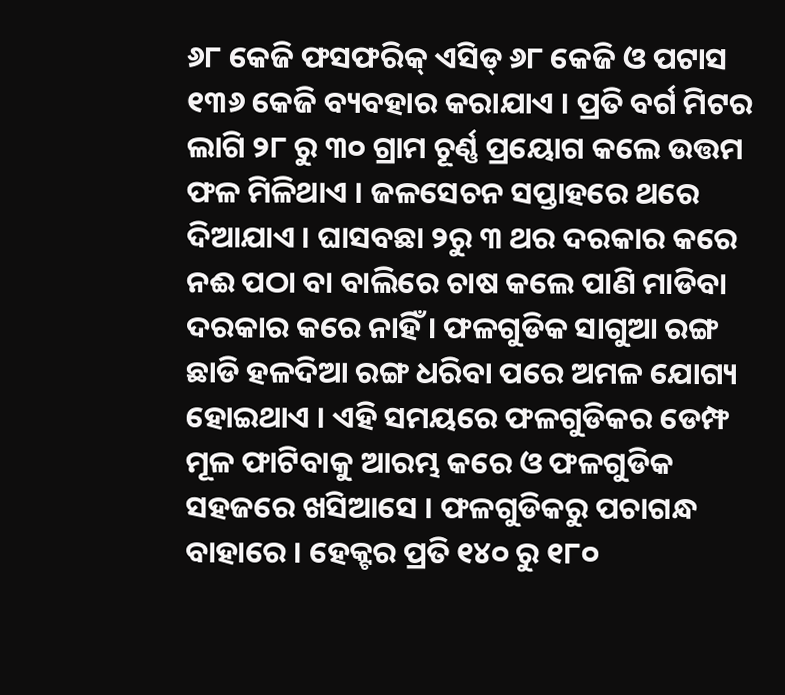୬୮ କେଜି ଫସଫରିକ୍ ଏସିଡ୍ ୬୮ କେଜି ଓ ପଟାସ ୧୩୬ କେଜି ବ୍ୟବହାର କରାଯାଏ । ପ୍ରତି ବର୍ଗ ମିଟର ଲାଗି ୨୮ ରୁ ୩୦ ଗ୍ରାମ ଚୂର୍ଣ୍ଣ ପ୍ରୟୋଗ କଲେ ଉତ୍ତମ ଫଳ ମିଳିଥାଏ । ଜଳସେଚନ ସପ୍ତାହରେ ଥରେ ଦିଆଯାଏ । ଘାସବଛା ୨ରୁ ୩ ଥର ଦରକାର କରେ ନଈ ପଠା ବା ବାଲିରେ ଚାଷ କଲେ ପାଣି ମାଡିବା ଦରକାର କରେ ନାହିଁ । ଫଳଗୁଡିକ ସାଗୁଆ ରଙ୍ଗ ଛାଡି ହଳଦିଆ ରଙ୍ଗ ଧରିବା ପରେ ଅମଳ ଯୋଗ୍ୟ ହୋଇଥାଏ । ଏହି ସମୟରେ ଫଳଗୁଡିକର ଡେମ୍ଫ ମୂଳ ଫାଟିବାକୁ ଆରମ୍ଭ କରେ ଓ ଫଳଗୁଡିକ ସହଜରେ ଖସିଆସେ । ଫଳଗୁଡିକରୁ ପଚାଗନ୍ଧ ବାହାରେ । ହେକ୍ଟର ପ୍ରତି ୧୪୦ ରୁ ୧୮୦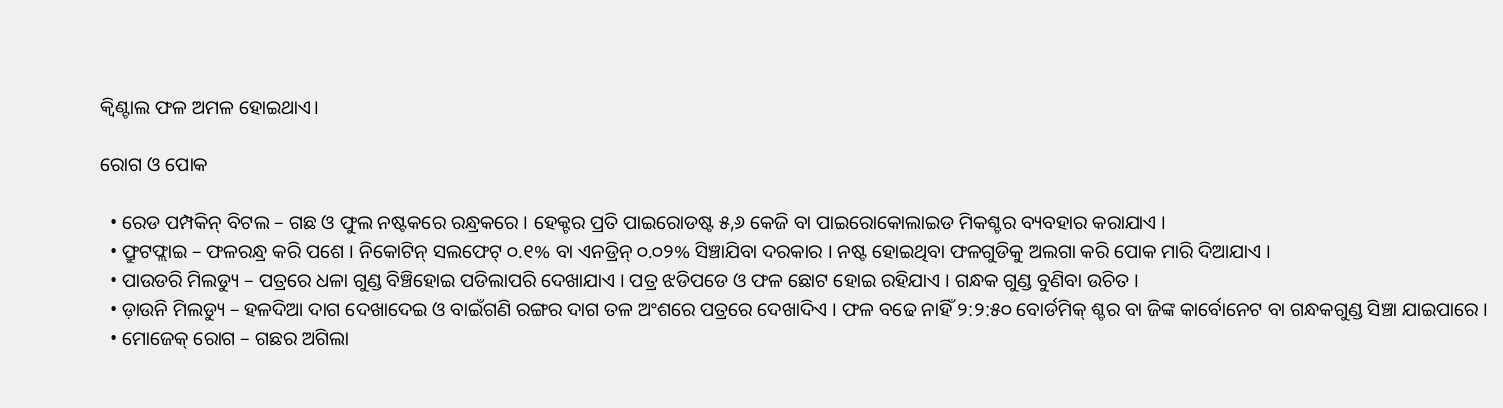କ୍ଵିଣ୍ଟାଲ ଫଳ ଅମଳ ହୋଇଥାଏ।

ରୋଗ ଓ ପୋକ

  • ରେଡ ପମ୍ପକିନ୍ ବିଟଲ – ଗଛ ଓ ଫୁଲ ନଷ୍ଟକରେ ରନ୍ଧ୍ରକରେ । ହେକ୍ଟର ପ୍ରତି ପାଇରୋଡଷ୍ଟ ୫,୬ କେଜି ବା ପାଇରୋକୋଲାଇଡ ମିକଶ୍ଚର ବ୍ୟବହାର କରାଯାଏ ।
  • ଫ୍ରୁଟଫ୍ଲାଇ – ଫଳରନ୍ଧ୍ର କରି ପଶେ । ନିକୋଟିନ୍ ସଲଫେଟ୍ ୦.୧% ବା ଏନଡ୍ରିନ୍ ୦.୦୨% ସିଞ୍ଚାଯିବା ଦରକାର । ନଷ୍ଟ ହୋଇଥିବା ଫଳଗୁଡିକୁ ଅଲଗା କରି ପୋକ ମାରି ଦିଆଯାଏ ।
  • ପାଉଡରି ମିଲଡ୍ୟୁ – ପତ୍ରରେ ଧଳା ଗୁଣ୍ଡ ବିଞ୍ଚିହୋଇ ପଡିଲାପରି ଦେଖାଯାଏ । ପତ୍ର ଝଡିପଡେ ଓ ଫଳ ଛୋଟ ହୋଇ ରହିଯାଏ । ଗନ୍ଧକ ଗୁଣ୍ଡ ବୁଣିବା ଉଚିତ ।
  • ଡ଼ାଉନି ମିଲଡ୍ୟୁ – ହଳଦିଆ ଦାଗ ଦେଖାଦେଇ ଓ ବାଇଁଗଣି ରଙ୍ଗର ଦାଗ ତଳ ଅଂଶରେ ପତ୍ରରେ ଦେଖାଦିଏ । ଫଳ ବଢେ ନାହିଁ ୨:୨:୫୦ ବୋର୍ଡମିକ୍ ଶ୍ଚର ବା ଜିଙ୍କ କାର୍ବୋନେଟ ବା ଗନ୍ଧକଗୁଣ୍ଡ ସିଞ୍ଚା ଯାଇପାରେ ।
  • ମୋଜେକ୍ ରୋଗ – ଗଛର ଅଗିଲା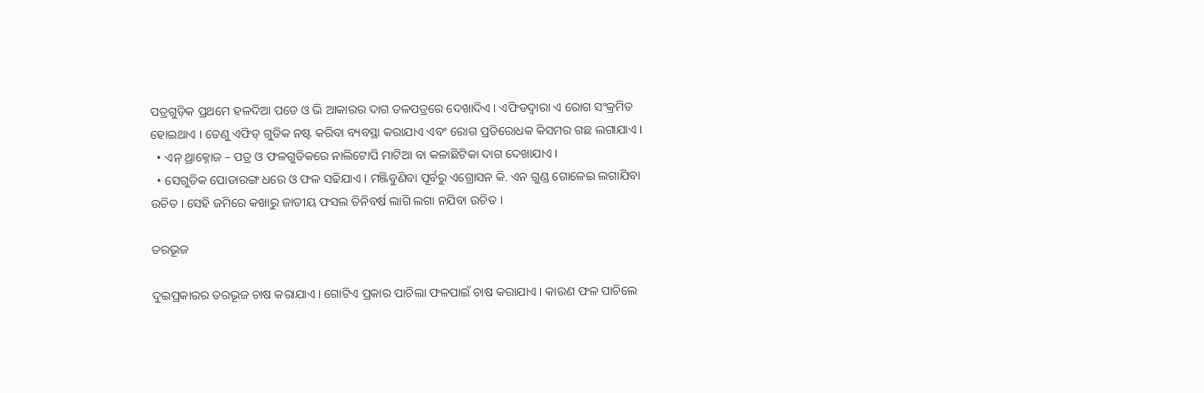ପତ୍ରଗୁଡ଼ିକ ପ୍ରଥମେ ହଳଦିଆ ପଡେ ଓ ଭି ଆକାରର ଦାଗ ତଳପତ୍ରରେ ଦେଖାଦିଏ । ଏଫିଡଦ୍ଵାରା ଏ ରୋଗ ସଂକ୍ରମିତ ହୋଇଥାଏ । ତେଣୁ ଏଫିଡ୍ ଗୁଡିକ ନଷ୍ଟ କରିବା ବ୍ୟବସ୍ଥା କରାଯାଏ ଏବଂ ରୋଗ ପ୍ରତିରୋଧକ କିସମର ଗଛ ଲଗାଯାଏ ।
  • ଏନ୍ ଥ୍ରାକ୍ନୋଜ – ପତ୍ର ଓ ଫଳଗୁଡିକରେ ନାଲିଟୋପି ମାଟିଆ ବା କଳାଛିଟିକା ଦାଗ ଦେଖାଯାଏ ।
  • ସେଗୁଡିକ ପୋଡାରଙ୍ଗ ଧରେ ଓ ଫଳ ସଢିଯାଏ । ମଞ୍ଜିବୁଣିବା ପୂର୍ବରୁ ଏଗ୍ରୋସନ କି. ଏନ ଗୁଣ୍ଡ ଗୋଳେଇ ଲଗାଯିବା ଉଚିତ । ସେହି ଜମିରେ କଖାରୁ ଜାତୀୟ ଫସଲ ତିନିବର୍ଷ ଲାଗି ଲଗା ନଯିବା ଉଚିତ ।

ତରଭୂଜ

ଦୁଇପ୍ରକାରର ତରଭୂଜ ଚାଷ କରାଯାଏ । ଗୋଟିଏ ପ୍ରକାର ପାଚିଲା ଫଳପାଇଁ ଚାଷ କରାଯାଏ । କାରଣ ଫଳ ପାଚିଲେ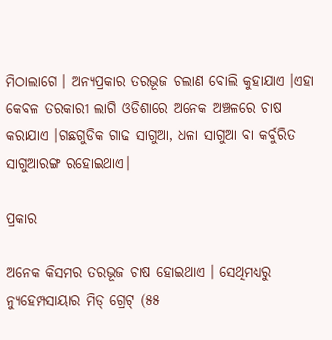ମିଠାଲାଗେ । ଅନ୍ୟପ୍ରକାର ତରଭୂଜ ଚଲାଣ ବୋଲି କୁହାଯାଏ ।ଏହା କେବଳ ତରକାରୀ ଲାଗି ଓଡିଶାରେ ଅନେକ ଅଞ୍ଚଳରେ ଚାଷ କରାଯାଏ ।ଗଛଗୁଡିକ ଗାଢ ସାଗୁଆ, ଧଳା ସାଗୁଆ ବା କର୍ବୁରିତ ସାଗୁଆରଙ୍ଗ ରହୋଇଥାଏ।

ପ୍ରକାର

ଅନେକ କିସମର ତରଭୂଜ ଚାଷ ହୋଇଥାଏ । ସେଥିମଧ୍ୟରୁ ନ୍ୟୁହେମ୍ପସାୟାର ମିଡ୍ ଗ୍ରେଟ୍ (୫୫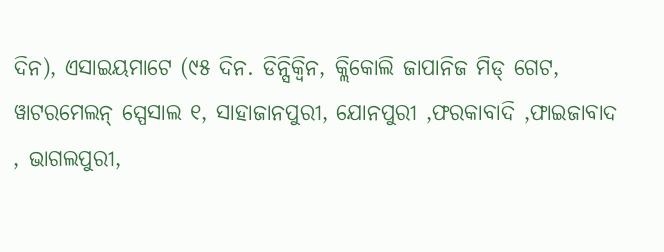ଦିନ), ଏସାଇୟମାଟେ (୯୫ ଦିନ. ଡିନ୍ସିକ୍ବିନ, କ୍ଲିକୋଲି ଜାପାନିଜ ମିଡ୍ ଗେଟ, ୱାଟରମେଲନ୍ ସ୍ପେସାଲ ୧, ସାହାଜାନପୁରୀ, ଯୋନପୁରୀ ,ଫରକାବାଦି ,ଫାଇଜାବାଦ , ଭାଗଲପୁରୀ,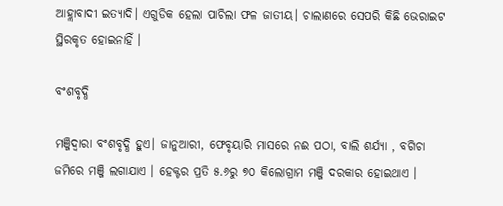ଆହ୍ଲାବାଦୀ ଇତ୍ୟାଦି। ଏଗୁଡିକ ହେଲା ପାଚିଲା ଫଳ ଜାତୀୟ। ଚାଲାଣରେ ସେପରି କିଛି ଭେରାଇଟ ସ୍ଥିରକୃତ ହୋଇନାହିଁ ।

ବଂଶବୃଦ୍ଧି

ମଞ୍ଜିଦ୍ୱାରା ବଂଶବୃଦ୍ଧି ହୁଏ। ଜାନୁଆରୀ, ଫେବୃୟାରି ମାସରେ ନଈ ପଠା, ବାଲି ଶର୍ଯ୍ୟା , ବଗିଚା ଜମିରେ ମଞ୍ଜି ଲଗାଯାଏ । ହେକ୍ଟର ପ୍ରତି ୫.୬ରୁ ୭୦ କିଲୋଗ୍ରାମ ମଞ୍ଜି ଦରକାର ହୋଇଥାଏ ।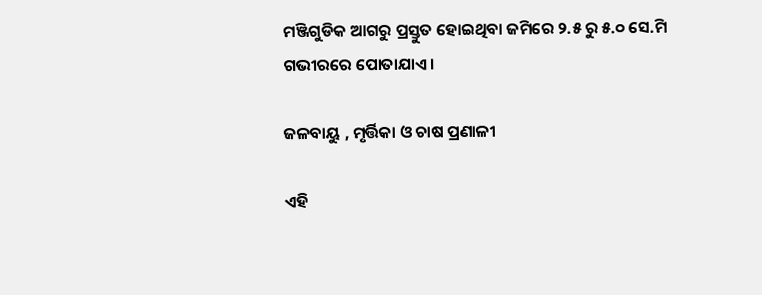ମଞ୍ଜିଗୁଡିକ ଆଗରୁ ପ୍ରସ୍ତୁତ ହୋଇଥିବା ଜମିରେ ୨.୫ ରୁ ୫.୦ ସେ.ମି ଗଭୀରରେ ପୋତାଯାଏ।

ଜଳବାୟୁ , ମୃର୍ତ୍ତିକା ଓ ଚାଷ ପ୍ରଣାଳୀ

ଏହି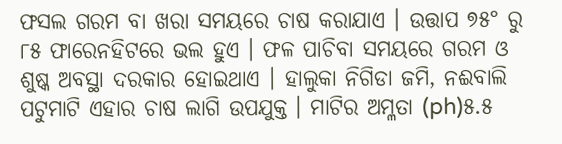ଫସଲ ଗରମ ବା ଖରା ସମୟରେ ଚାଷ କରାଯାଏ । ଉତ୍ତାପ ୭୫° ରୁ ୮୫ ଫାରେନହିଟରେ ଭଲ ହୁଏ । ଫଳ ପାଚିବା ସମୟରେ ଗରମ ଓ ଶୁଷ୍କ ଅବସ୍ଥା ଦରକାର ହୋଇଥାଏ । ହାଲୁକା ନିଗିଡା ଜମି, ନଈବାଲି ପଟୁମାଟି ଏହାର ଚାଷ ଲାଗି ଉପଯୁକ୍ତ । ମାଟିର ଅମ୍ଳତା (ph)୫.୫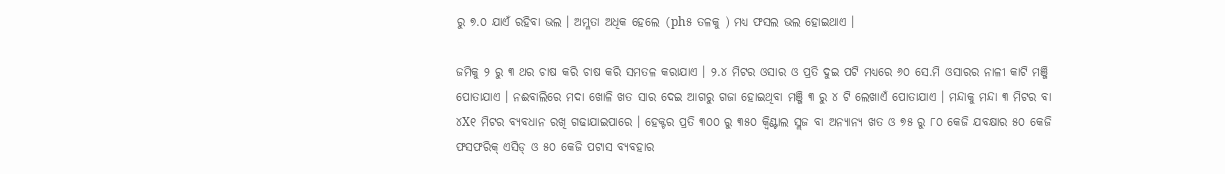ରୁ ୭.୦ ଯାଏଁ ରହିବା ଭଲ । ଅମ୍ଳତା ଅଧିକ ହେଲେ (ph୫ ତଳକୁ ) ମଧ୍ୟ ଫସଲ ଭଲ ହୋଇଥାଏ ।

ଜମିକୁ ୨ ରୁ ୩ ଥର ଚାଷ କରି ଚାଷ କରି ସମତଳ କରାଯାଏ । ୨.୪ ମିଟର ଓସାର ଓ ପ୍ରତି ଦୁଇ ପଟି ମଧ୍ୟରେ ୬୦ ସେ.ମି ଓସାରର ନାଳୀ କାଟି ମଞ୍ଜି ପୋତାଯାଏ । ନଈବାଲିରେ ମଦା ଖୋଳି ଖତ ସାର ଦେଇ ଆଗରୁ ଗଜା ହୋଇଥିବା ମଞ୍ଜି ୩ ରୁ ୪ ଟି ଲେଖାଏଁ ପୋତାଯାଏ । ମନ୍ଦାକୁ ମନ୍ଦା ୩ ମିଟର ବା ୪X୧ ମିଟର ବ୍ୟବଧାନ ରଖି ଗଢାଯାଇପାରେ । ହେକ୍ଟର ପ୍ରତି ୩୦୦ ରୁ ୩୫୦ କ୍ଵିଣ୍ଟାଲ ସ୍ଲଜ ବା ଅନ୍ୟାନ୍ୟ ଖତ ଓ ୭୫ ରୁ ୮୦ କେଜି ଯବକ୍ଷାର ୫୦ କେଜି ଫସଫରିକ୍ ଏସିଡ୍ ଓ ୫୦ କେଜି ପଟାସ ବ୍ୟବହାର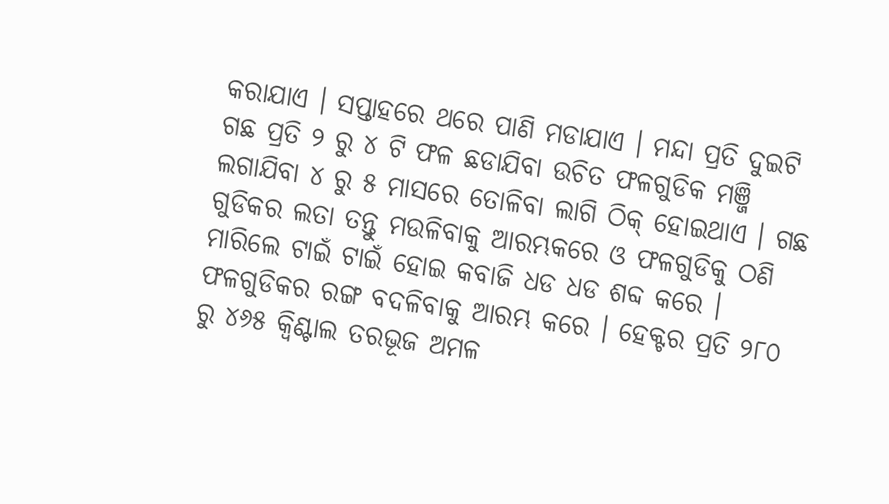କରାଯାଏ । ସପ୍ତାହରେ ଥରେ ପାଣି ମଡାଯାଏ । ମନ୍ଦା ପ୍ରତି ଦୁଇଟି ଗଛ ପ୍ରତି ୨ ରୁ ୪ ଟି ଫଳ ଛଡାଯିବା ଉଚିତ ଫଳଗୁଡିକ ମଞ୍ଜି ଲଗାଯିବା ୪ ରୁ ୫ ମାସରେ ତୋଳିବା ଲାଗି ଠିକ୍ ହୋଇଥାଏ । ଗଛ ଗୁଡିକର ଲତା ତନ୍ତୁ ମଉଳିବାକୁ ଆରମ୍ଭକରେ ଓ ଫଳଗୁଡିକୁ ଠଣି ମାରିଲେ ଟାଇଁ ଟାଇଁ ହୋଇ କବାଜି ଧଡ ଧଡ ଶବ୍ଦ କରେ । ଫଳଗୁଡିକର ରଙ୍ଗ ବଦଳିବାକୁ ଆରମ୍ଭ କରେ । ହେକ୍ଟର ପ୍ରତି ୨୮୦ ରୁ ୪୬୫ କ୍ଵିଣ୍ଟାଲ ତରଭୂଜ ଅମଳ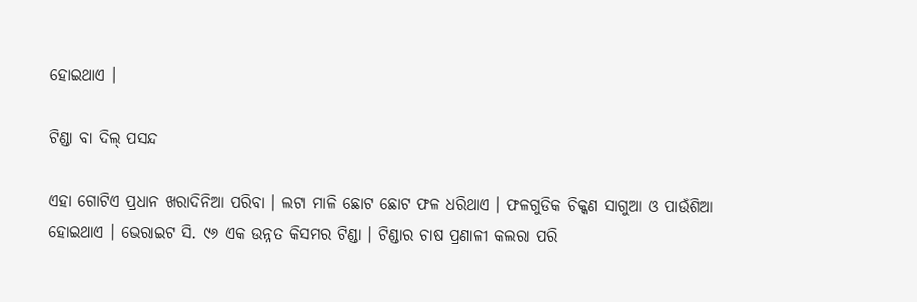ହୋଇଥାଏ ।

ଟିଣ୍ଡା ବା ଦିଲ୍ ପସନ୍ଦ

ଏହା ଗୋଟିଏ ପ୍ରଧାନ ଖରାଦିନିଆ ପରିବା । ଲଟା ମାଳି ଛୋଟ ଛୋଟ ଫଳ ଧରିଥାଏ । ଫଳଗୁଡିକ ଚିକ୍କଣ ସାଗୁଆ ଓ ପାଉଁଶିଆ ହୋଇଥାଏ । ଭେରାଇଟ ସି. ୯୬ ଏକ ଉନ୍ନତ କିସମର ଟିଣ୍ଡା । ଟିଣ୍ଡାର ଚାଷ ପ୍ରଣାଳୀ କଲରା ପରି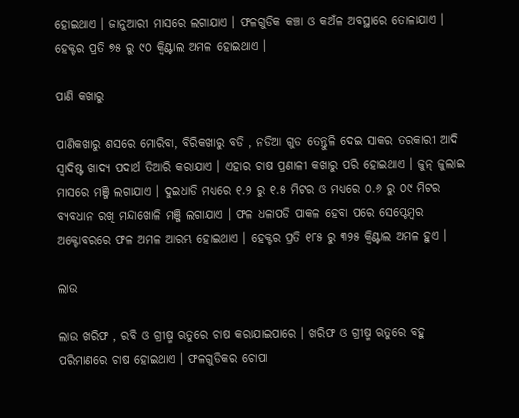ହୋଇଥାଏ । ଜାନୁଆରୀ ମାସରେ ଲଗାଯାଏ । ଫଳଗୁଡିକ କଞ୍ଚା ଓ କଅଁଳ ଅବସ୍ଥାରେ ତୋଳାଯାଏ । ହେକ୍ଟର ପ୍ରତି ୭୫ ରୁ ୯୦ କ୍ଵିଣ୍ଟାଲ ଅମଳ ହୋଇଥାଏ ।

ପାଣି କଖାରୁ

ପାଣିକଖାରୁ ଶସରେ ମୋରିବା, ବିରିକଖାରୁ ବଡି , ନଡିଆ ଗୁଡ ତେନ୍ତୁଳି ଦେଇ ସାକର ତରକାରୀ ଆଦି ସ୍ଵାଦିଷ୍ଟ ଖାଦ୍ୟ ପଦାର୍ଥ ତିଆରି କରାଯାଏ । ଏହାର ଚାଷ ପ୍ରଣାଳୀ କଖାରୁ ପରି ହୋଇଥାଏ । ଜୁନ୍ ଜୁଲାଇ ମାସରେ ମଞ୍ଜି ଲଗାଯାଏ । ଦୁଇଧାଡି ମଧ୍ୟରେ ୧.୨ ରୁ ୧.୫ ମିଟର ଓ ମଧ୍ୟରେ ୦.୬ ରୁ ୦୯ ମିଟର ବ୍ୟବଧାନ ରଖି ମନ୍ଦାଖୋଳି ମଞ୍ଜି ଲଗାଯାଏ । ଫଳ ଧଳାପଡି ପାକଳ ହେବା ପରେ ସେପ୍ଟେମ୍ବର ଅକ୍ଟୋବରରେ ଫଳ ଅମଳ ଆରମ୍ଭ ହୋଇଥାଏ । ହେକ୍ଟର ପ୍ରତି ୧୮୫ ରୁ ୩୨୫ କ୍ଵିଣ୍ଟାଲ ଅମଳ ହୁଏ ।

ଲାଉ

ଲାଉ ଖରିଫ , ରବି ଓ ଗ୍ରୀଷ୍ମ ଋତୁରେ ଚାଷ କରାଯାଇପାରେ । ଖରିଫ ଓ ଗ୍ରୀଷ୍ମ ଋତୁରେ ବହୁ ପରିମାଣରେ ଚାଷ ହୋଇଥାଏ । ଫଳଗୁଡିକର ଚୋପା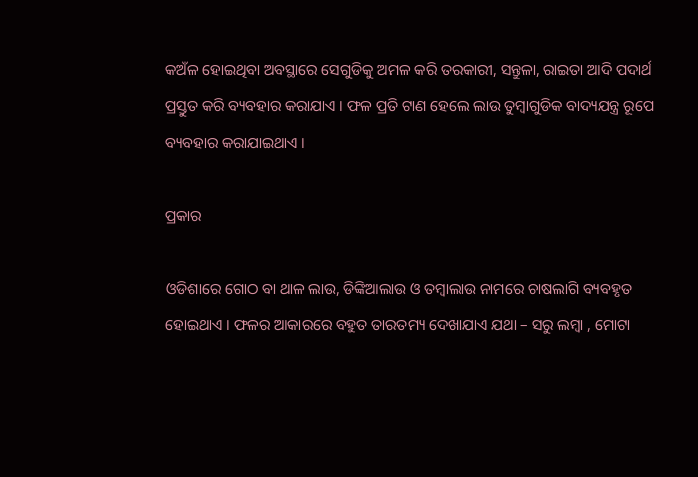କଅଁଳ ହୋଇଥିବା ଅବସ୍ଥାରେ ସେଗୁଡିକୁ ଅମଳ କରି ତରକାରୀ, ସନ୍ତୁଳା, ରାଇତା ଆଦି ପଦାର୍ଥ ପ୍ରସ୍ତୁତ କରି ବ୍ୟବହାର କରାଯାଏ । ଫଳ ପ୍ରତି ଟାଣ ହେଲେ ଲାଉ ତୁମ୍ବାଗୁଡିକ ବାଦ୍ୟଯନ୍ତ୍ର ରୂପେ ବ୍ୟବହାର କରାଯାଇଥାଏ ।

ପ୍ରକାର

ଓଡିଶାରେ ଗୋଠ ବା ଥାଳ ଲାଉ, ଡିଙ୍କିଆଲାଉ ଓ ତମ୍ବାଲାଉ ନାମରେ ଚାଷଲାଗି ବ୍ୟବହୃତ ହୋଇଥାଏ । ଫଳର ଆକାରରେ ବହୁତ ତାରତମ୍ୟ ଦେଖାଯାଏ ଯଥା – ସରୁ ଲମ୍ବା , ମୋଟା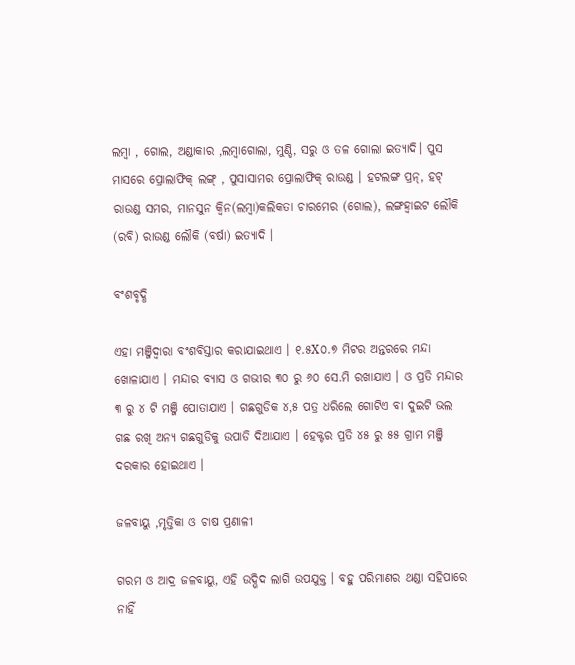ଲମ୍ବା , ଗୋଲ, ଅଣ୍ଡାକାର ,ଲମ୍ବାଗୋଲା, ମୁଣ୍ଡି, ସରୁ ଓ ତଳ ଗୋଲା ଇତ୍ୟାଦି। ପୁସ ମାସରେ ପ୍ରୋଲାଫିକ୍ ଲଙ୍ଗ୍ , ପୁସାସାମର ପ୍ରୋଲାଫିକ୍ ରାଉଣ୍ଡ । ହଟଲଙ୍ଗ ପ୍ରନ୍, ହଟ୍ ରାଉଣ୍ଡ ସମର, ମାନସୁନ କ୍ଵିନ(ଲମ୍ବା)କଲିକତା ଚାରମେର (ଗୋଲ), ଲଙ୍ଗହ୍ଵାଇଟ ଲୌକି (ରବି) ରାଉଣ୍ଡ ଲୌକି (ବର୍ଷା) ଇତ୍ୟାଦି ।

ବଂଶବୃଦ୍ଧି

ଏହା ମଞ୍ଜିଦ୍ଵାରା ବଂଶବିସ୍ତାର କରାଯାଇଥାଏ । ୧.୫X୦.୭ ମିଟର ଅନ୍ତରରେ ମନ୍ଦା ଖୋଳାଯାଏ । ମନ୍ଦାର ବ୍ୟାସ ଓ ଗଭୀର ୩୦ ରୁ ୬୦ ସେ.ମି ରଖାଯାଏ । ଓ ପ୍ରତି ମନ୍ଦାର ୩ ରୁ ୪ ଟି ମଞ୍ଜି ପୋତାଯାଏ । ଗଛଗୁଡିକ ୪,୫ ପତ୍ର ଧରିଲେ ଗୋଟିଏ ବା ଦୁଇଟି ଭଲ ଗଛ ରଖି ଅନ୍ୟ ଗଛଗୁଡିକୁ ଉପାଡି ଦିଆଯାଏ । ହେକ୍ଟର ପ୍ରତି ୪୫ ରୁ ୫୫ ଗ୍ରାମ ମଞ୍ଜି ଦରକାର ହୋଇଥାଏ ।

ଜଳବାୟୁ ,ମୃତ୍ତିକା ଓ ଚାଷ ପ୍ରଣାଳୀ

ଗରମ ଓ ଆଦ୍ର ଜଳବାୟୁ, ଏହି ଉଦ୍ଭିଦ ଲାଗି ଉପଯୁକ୍ତ । ବହୁ ପରିମାଣର ଥଣ୍ଡା ସହିପାରେ ନାହିଁ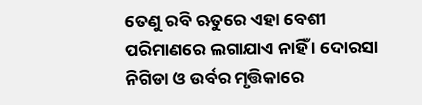ତେଣୁ ରବି ଋତୁରେ ଏହା ବେଶୀ ପରିମାଣରେ ଲଗାଯାଏ ନାହିଁ । ଦୋରସା ନିଗିଡା ଓ ଉର୍ବର ମୃତ୍ତିକାରେ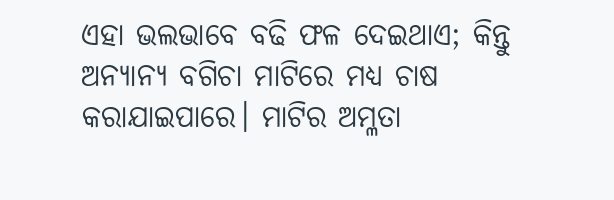ଏହା ଭଲଭାବେ ବଢି ଫଳ ଦେଇଥାଏ; କିନ୍ତୁ ଅନ୍ୟାନ୍ୟ ବଗିଚା ମାଟିରେ ମଧ୍ୟ ଚାଷ କରାଯାଇପାରେ। ମାଟିର ଅମ୍ଳତା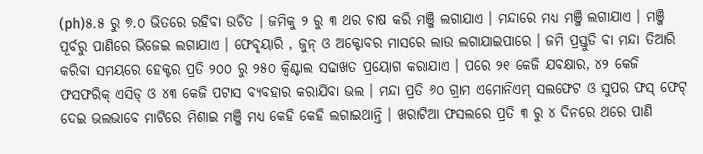(ph)୫.୫ ରୁ ୭.୦ ଭିତରେ ରହିବା ଉଚିତ । ଜମିକୁ ୨ ରୁ ୩ ଥର ଚାଷ କରି ମଞ୍ଜି ଲଗାଯାଏ । ମନ୍ଦାରେ ମଧ୍ୟ ମଞ୍ଜି ଲଗାଯାଏ । ମଞ୍ଜି ପୂର୍ବରୁ ପାଣିରେ ଭିଜେଇ ଲଗାଯାଏ । ଫେବୃୟାରି , ଜୁନ୍ ଓ ଅକ୍ଟୋବର ମାସରେ ଲାଉ ଲଗାଯାଇପାରେ । ଜମି ପ୍ରସ୍ତୁତି ବା ମନ୍ଦା ତିଆରି କରିବା ସମୟରେ ହେକ୍ଟର ପ୍ରତି ୨୦୦ ରୁ ୨୫୦ କ୍ଵିଣ୍ଟାଲ ସଢାଖତ ପ୍ରୟୋଗ କରାଯାଏ । ପରେ ୨୧ କେଜି ଯବକ୍ଷାର, ୪୨ କେଜି ଫସଫରିକ୍ ଏସିଡ୍ ଓ ୪୩ କେଜି ପଟାସ ବ୍ୟବହାର କରାଯିବା ଭଲ । ମନ୍ଦା ପ୍ରତି ୬୦ ଗ୍ରାମ ଏମୋନିଏମ୍ ସଲଫେଟ ଓ ସୁପର ଫସ୍ ଫେଟ୍ ଦେଇ ଭଲଭାବେ ମାଟିରେ ମିଶାଇ ମଞ୍ଜି ମଧ୍ୟ କେହି କେହି ଲଗାଇଥାନ୍ତି । ଖରାଟିଆ ଫସଲରେ ପ୍ରତି ୩ ରୁ ୪ ଦିନରେ ଥରେ ପାଣି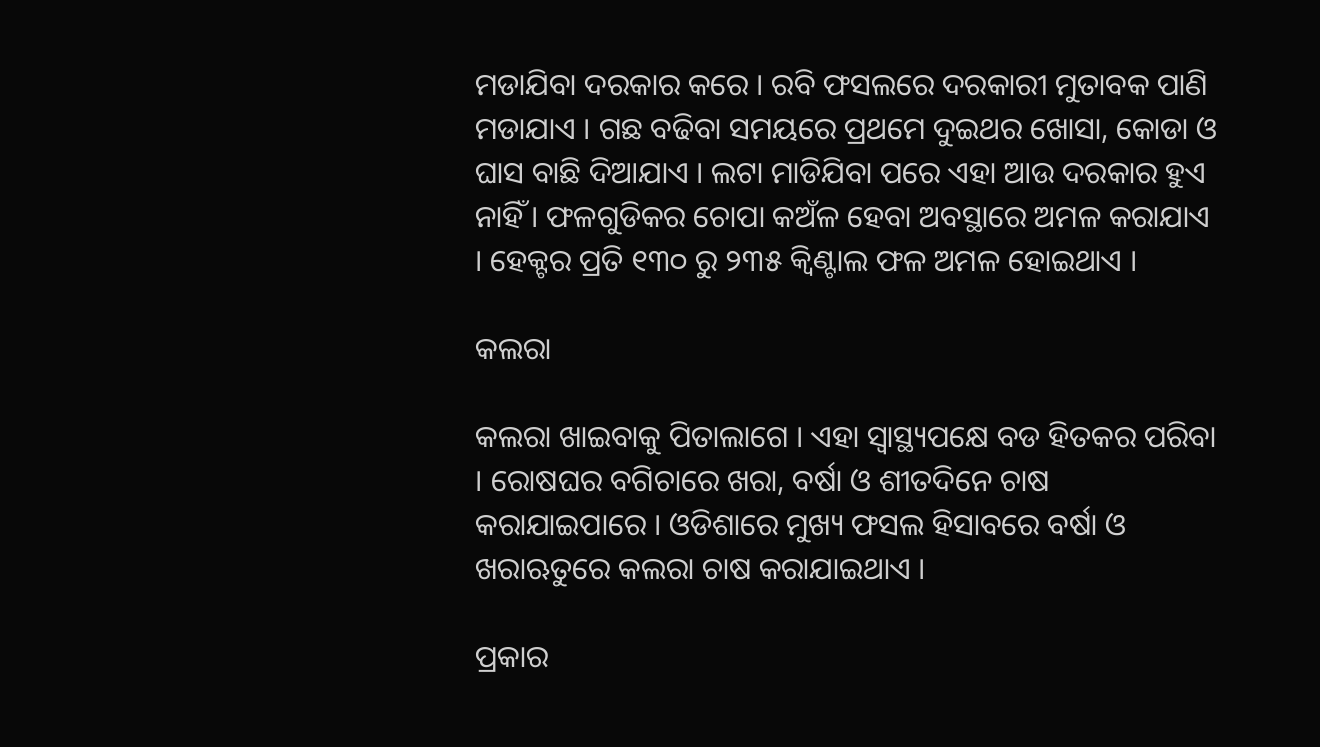ମଡାଯିବା ଦରକାର କରେ । ରବି ଫସଲରେ ଦରକାରୀ ମୁତାବକ ପାଣି ମଡାଯାଏ । ଗଛ ବଢିବା ସମୟରେ ପ୍ରଥମେ ଦୁଇଥର ଖୋସା, କୋଡା ଓ ଘାସ ବାଛି ଦିଆଯାଏ । ଲଟା ମାଡିଯିବା ପରେ ଏହା ଆଉ ଦରକାର ହୁଏ ନାହିଁ । ଫଳଗୁଡିକର ଚୋପା କଅଁଳ ହେବା ଅବସ୍ଥାରେ ଅମଳ କରାଯାଏ । ହେକ୍ଟର ପ୍ରତି ୧୩୦ ରୁ ୨୩୫ କ୍ଵିଣ୍ଟାଲ ଫଳ ଅମଳ ହୋଇଥାଏ ।

କଲରା

କଲରା ଖାଇବାକୁ ପିତାଲାଗେ । ଏହା ସ୍ଵାସ୍ଥ୍ୟପକ୍ଷେ ବଡ ହିତକର ପରିବା । ରୋଷଘର ବଗିଚାରେ ଖରା, ବର୍ଷା ଓ ଶୀତଦିନେ ଚାଷ କରାଯାଇପାରେ । ଓଡିଶାରେ ମୁଖ୍ୟ ଫସଲ ହିସାବରେ ବର୍ଷା ଓ ଖରାଋତୁରେ କଲରା ଚାଷ କରାଯାଇଥାଏ ।

ପ୍ରକାର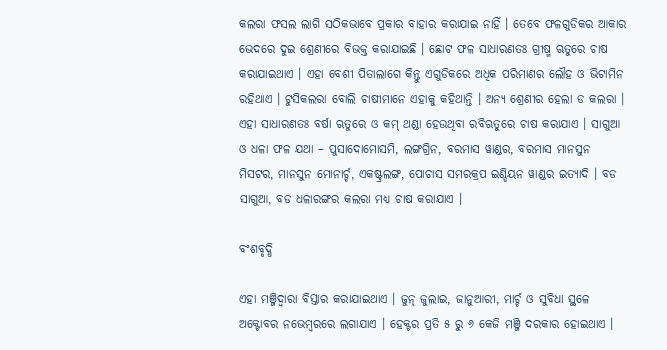କଲରା ଫସଲ ଲାଗି ସଠିକଭାବେ ପ୍ରକାର ବାହାର କରାଯାଇ ନାହିଁ । ତେବେ ଫଳଗୁଡିକର ଆକାର ଭେଦରେ ଦୁଇ ଶ୍ରେଣୀରେ ବିଭକ୍ତ କରାଯାଇଛି । ଛୋଟ ଫଳ ସାଧାରଣତଃ ଗ୍ରୀଷ୍ମ ଋତୁରେ ଚାଷ କରାଯାଇଥାଏ । ଏହା ବେଶୀ ପିତାଲାଗେ କିନ୍ତୁ ଏଗୁଡିକରେ ଅଧିକ ପରିମାଣର ଲୌହ ଓ ଭିଟାମିନ ରହିଥାଏ । ଟୁସିକଲରା ବୋଲି ଚାଷୀମାନେ ଏହାକୁ କହିଥାନ୍ତି । ଅନ୍ୟ ଶ୍ରେଣୀର ହେଲା ଡ କଲରା । ଏହା ସାଧାରଣତଃ ବର୍ଷା ଋତୁରେ ଓ କମ୍ ଥଣ୍ଡା ହେଉଥିବା ରବିଋତୁରେ ଚାଷ କରାଯାଏ । ସାଗୁଆ ଓ ଧଳା ଫଳ ଯଥା – ପୁସାଦୋମୋସମି, ଲଙ୍ଗଗ୍ରିନ, ବରମାସ ୱାଣ୍ଡର, ବରମାସ ମାନସୁନ ମିସଟର, ମାନସୁନ ମୋନାର୍ଚ୍ଚ, ଏକଷ୍ଟ୍ରଲଙ୍ଗ, ପୋଚାସ ସମରକ୍ରପ ଇଣ୍ଡିୟନ ୱାଣ୍ଡର ଇତ୍ୟାଦି । ବଡ ସାଗୁଆ, ବଡ ଧଳାରଙ୍ଗର କଲରା ମଧ୍ୟ ଚାଷ କରାଯାଏ ।

ବଂଶବୃଦ୍ଧି

ଏହା ମଞ୍ଜିଦ୍ଵାରା ବିସ୍ତାର କରାଯାଇଥାଏ । ଜୁନ୍ ଜୁଲାଇ, ଜାନୁଆରୀ, ମାର୍ଚ୍ଚ ଓ ସୁବିଧା ସ୍ଥଳେ ଅକ୍ଟୋବର ନଭେମ୍ବରରେ ଲଗାଯାଏ । ହେକ୍ଟର ପ୍ରତି ୫ ରୁ ୬ କେଜି ମଞ୍ଜି ଦରକାର ହୋଇଥାଏ ।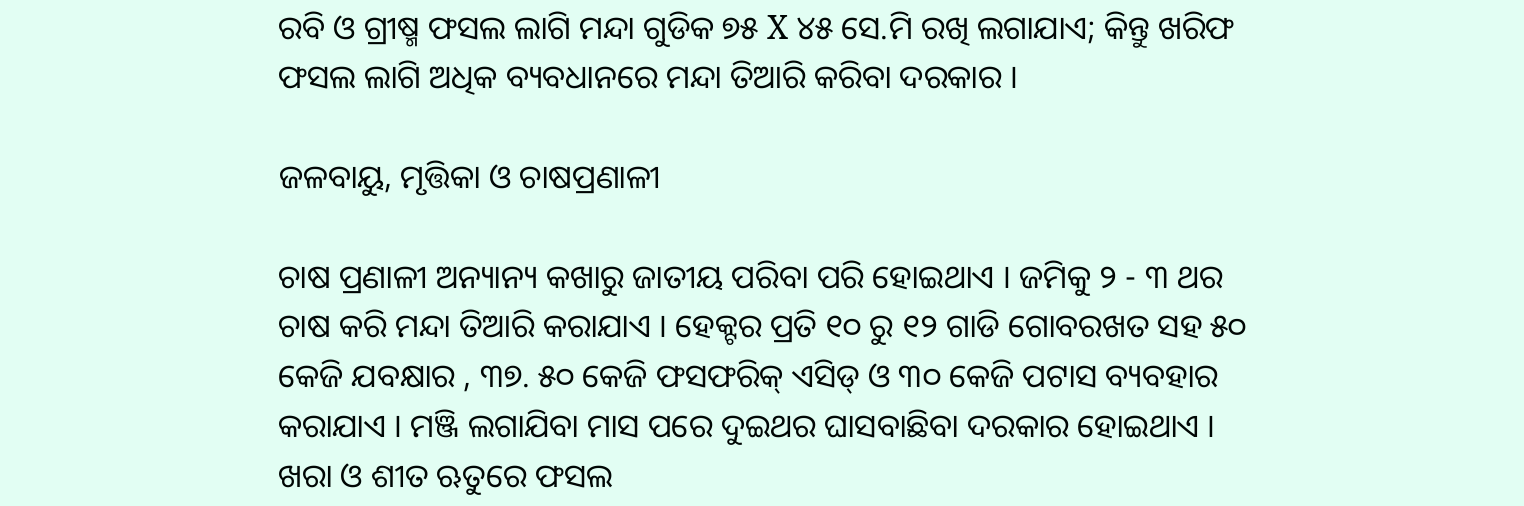ରବି ଓ ଗ୍ରୀଷ୍ମ ଫସଲ ଲାଗି ମନ୍ଦା ଗୁଡିକ ୭୫ X ୪୫ ସେ.ମି ରଖି ଲଗାଯାଏ; କିନ୍ତୁ ଖରିଫ ଫସଲ ଲାଗି ଅଧିକ ବ୍ୟବଧାନରେ ମନ୍ଦା ତିଆରି କରିବା ଦରକାର ।

ଜଳବାୟୁ, ମୃତ୍ତିକା ଓ ଚାଷପ୍ରଣାଳୀ

ଚାଷ ପ୍ରଣାଳୀ ଅନ୍ୟାନ୍ୟ କଖାରୁ ଜାତୀୟ ପରିବା ପରି ହୋଇଥାଏ । ଜମିକୁ ୨ - ୩ ଥର ଚାଷ କରି ମନ୍ଦା ତିଆରି କରାଯାଏ । ହେକ୍ଟର ପ୍ରତି ୧୦ ରୁ ୧୨ ଗାଡି ଗୋବରଖତ ସହ ୫୦ କେଜି ଯବକ୍ଷାର , ୩୭. ୫୦ କେଜି ଫସଫରିକ୍ ଏସିଡ୍ ଓ ୩୦ କେଜି ପଟାସ ବ୍ୟବହାର କରାଯାଏ । ମଞ୍ଜି ଲଗାଯିବା ମାସ ପରେ ଦୁଇଥର ଘାସବାଛିବା ଦରକାର ହୋଇଥାଏ । ଖରା ଓ ଶୀତ ଋତୁରେ ଫସଲ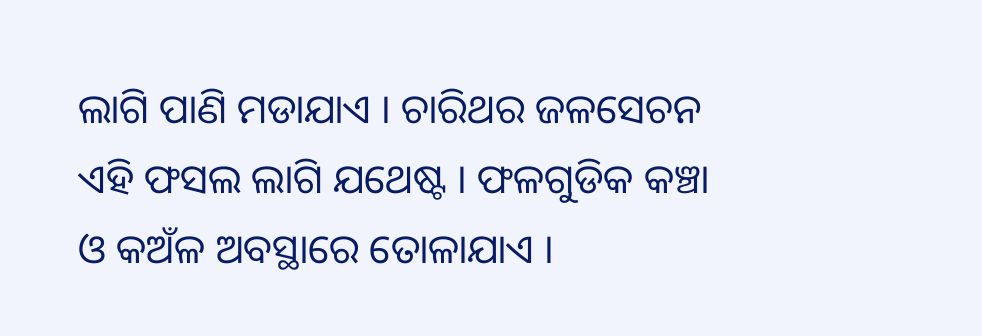ଲାଗି ପାଣି ମଡାଯାଏ । ଚାରିଥର ଜଳସେଚନ ଏହି ଫସଲ ଲାଗି ଯଥେଷ୍ଟ । ଫଳଗୁଡିକ କଞ୍ଚା ଓ କଅଁଳ ଅବସ୍ଥାରେ ତୋଳାଯାଏ ।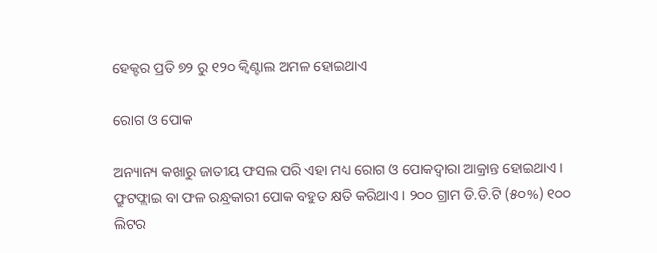ହେକ୍ଟର ପ୍ରତି ୭୨ ରୁ ୧୨୦ କ୍ଵିଣ୍ଟାଲ ଅମଳ ହୋଇଥାଏ

ରୋଗ ଓ ପୋକ

ଅନ୍ୟାନ୍ୟ କଖାରୁ ଜାତୀୟ ଫସଲ ପରି ଏହା ମଧ୍ୟ ରୋଗ ଓ ପୋକଦ୍ଵାରା ଆକ୍ରାନ୍ତ ହୋଇଥାଏ । ଫ୍ରୁଟଫ୍ଲାଇ ବା ଫଳ ରନ୍ଧ୍ରକାରୀ ପୋକ ବହୁତ କ୍ଷତି କରିଥାଏ । ୨୦୦ ଗ୍ରାମ ଡି.ଡି.ଟି (୫୦%) ୧୦୦ ଲିଟର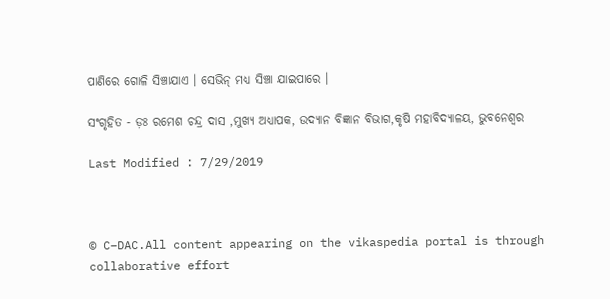ପାଣିରେ ଗୋଳି ସିଞ୍ଚାଯାଏ । ସେଭିନ୍ ମଧ୍ୟ ସିଞ୍ଚା ଯାଇପାରେ ।

ସଂଗୃହିତ - ଡ଼ଃ ରମେଶ ଚନ୍ଦ୍ର ଦାସ ,ମୁଖ୍ୟ ଅଧ୍ୟାପକ, ଉଦ୍ୟାନ ବିଜ୍ଞାନ ବିଭାଗ,କୃଷି ମହାବିଦ୍ୟାଳୟ, ଭୁବନେଶ୍ଵର

Last Modified : 7/29/2019



© C–DAC.All content appearing on the vikaspedia portal is through collaborative effort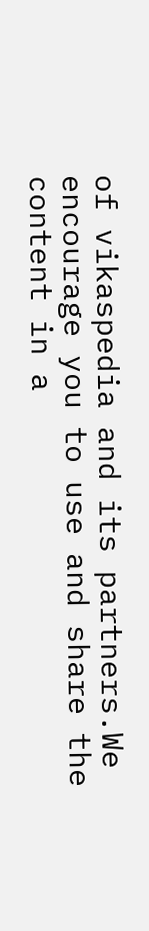of vikaspedia and its partners.We encourage you to use and share the content in a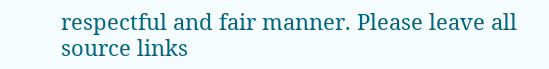respectful and fair manner. Please leave all source links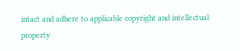intact and adhere to applicable copyright and intellectual property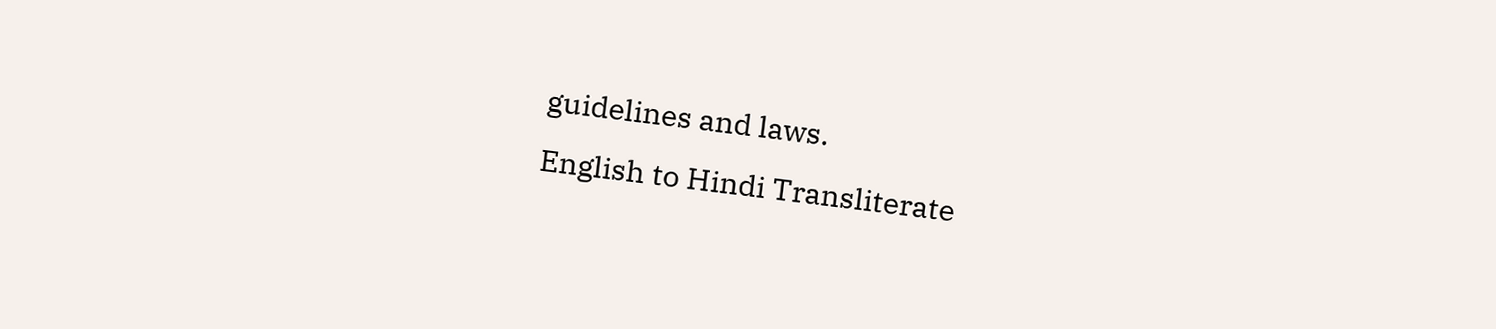guidelines and laws.
English to Hindi Transliterate